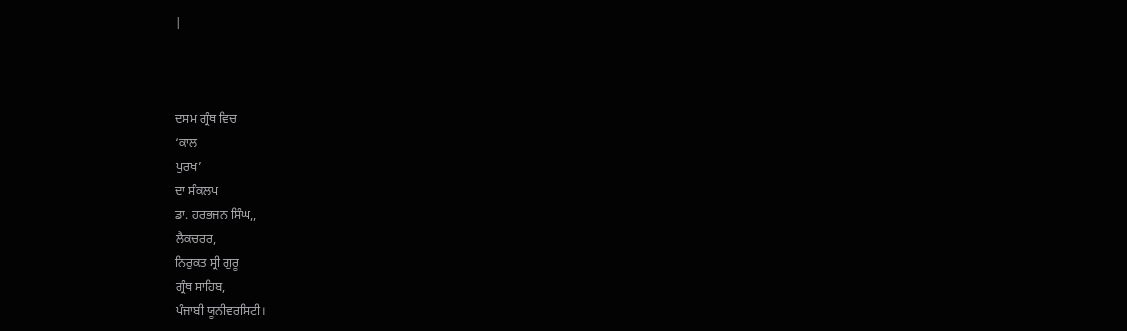|



ਦਸਮ ਗ੍ਰੰਥ ਵਿਚ
‘ਕਾਲ
ਪੁਰਖ’
ਦਾ ਸੰਕਲਪ
ਡਾ. ਹਰਭਜਨ ਸਿੰਘ,,
ਲੈਕਚਰਰ,
ਨਿਰੁਕਤ ਸ੍ਰੀ ਗੁਰੂ
ਗ੍ਰੰਥ ਸਾਹਿਬ,
ਪੰਜਾਬੀ ਯੂਨੀਵਰਸਿਟੀ।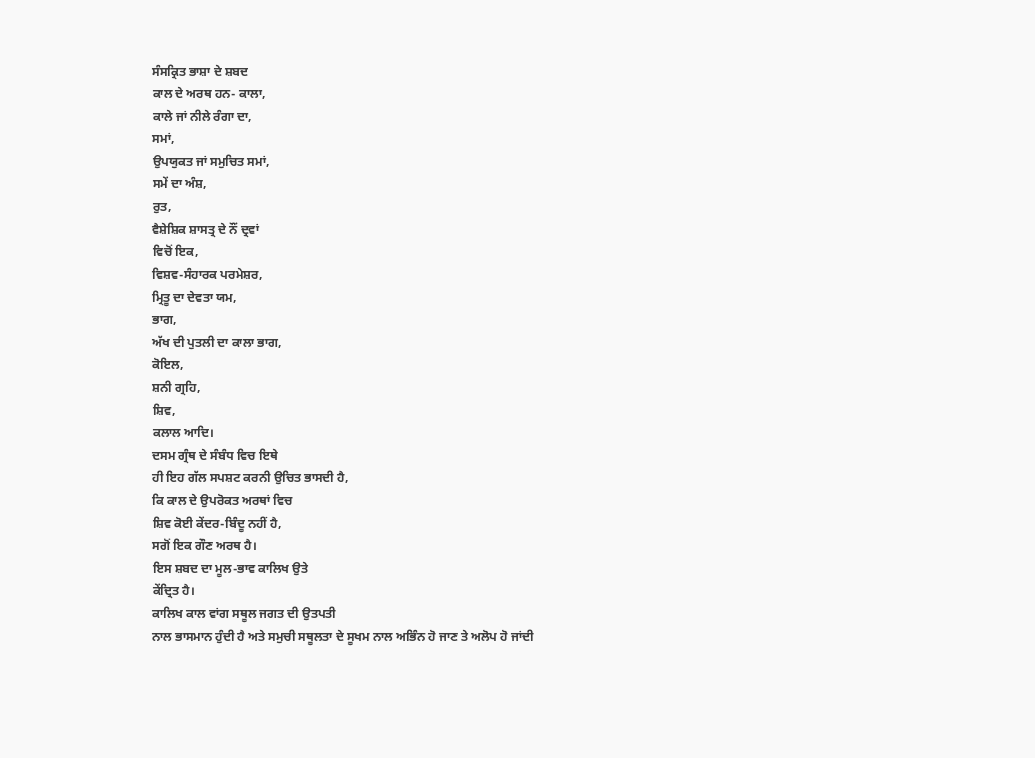ਸੰਸਕ੍ਰਿਤ ਭਾਸ਼ਾ ਦੇ ਸ਼ਬਦ
ਕਾਲ ਦੇ ਅਰਥ ਹਨ- ਕਾਲਾ,
ਕਾਲੇ ਜਾਂ ਨੀਲੇ ਰੰਗਾ ਦਾ,
ਸਮਾਂ,
ਉਪਯੁਕਤ ਜਾਂ ਸਮੁਚਿਤ ਸਮਾਂ,
ਸਮੇਂ ਦਾ ਅੰਸ਼,
ਰੁਤ,
ਵੈਸ਼ੇਸ਼ਿਕ ਸ਼ਾਸਤ੍ਰ ਦੇ ਨੌਂ ਦ੍ਰਵਾਂ
ਵਿਚੋਂ ਇਕ,
ਵਿਸ਼ਵ-ਸੰਹਾਰਕ ਪਰਮੇਸ਼ਰ,
ਮ੍ਰਿਤੂ ਦਾ ਦੇਵਤਾ ਯਮ,
ਭਾਗ,
ਅੱਖ ਦੀ ਪੁਤਲੀ ਦਾ ਕਾਲਾ ਭਾਗ,
ਕੋਇਲ,
ਸ਼ਨੀ ਗ੍ਰਹਿ,
ਸ਼ਿਵ,
ਕਲਾਲ ਆਦਿ।
ਦਸਮ ਗ੍ਰੰਥ ਦੇ ਸੰਬੰਧ ਵਿਚ ਇਥੇ
ਹੀ ਇਹ ਗੱਲ ਸਪਸ਼ਟ ਕਰਨੀ ਉਚਿਤ ਭਾਸਦੀ ਹੈ,
ਕਿ ਕਾਲ ਦੇ ਉਪਰੋਕਤ ਅਰਥਾਂ ਵਿਚ
ਸ਼ਿਵ ਕੋਈ ਕੇਂਦਰ-ਬਿੰਦੂ ਨਹੀਂ ਹੈ,
ਸਗੋਂ ਇਕ ਗੌਣ ਅਰਥ ਹੈ।
ਇਸ ਸ਼ਬਦ ਦਾ ਮੂਲ-ਭਾਵ ਕਾਲਿਖ ਉਤੇ
ਕੇਂਦ੍ਰਿਤ ਹੈ।
ਕਾਲਿਖ ਕਾਲ ਵਾਂਗ ਸਥੂਲ ਜਗਤ ਦੀ ਉਤਪਤੀ
ਨਾਲ ਭਾਸਮਾਨ ਹੁੰਦੀ ਹੈ ਅਤੇ ਸਮੁਚੀ ਸਥੂਲਤਾ ਦੇ ਸੂਖਮ ਨਾਲ ਅਭਿੰਨ ਹੋ ਜਾਣ ਤੇ ਅਲੋਪ ਹੋ ਜਾਂਦੀ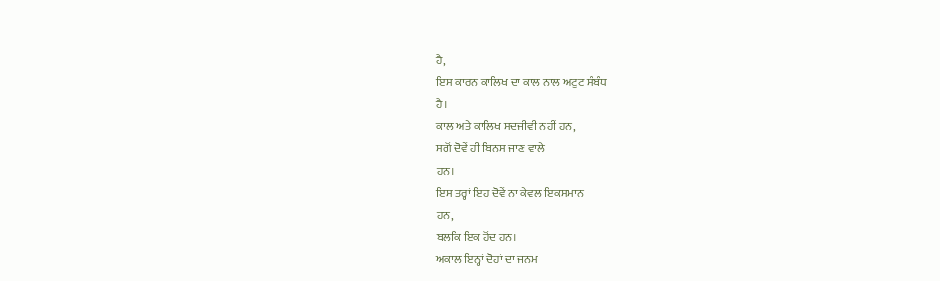ਹੈ,
ਇਸ ਕਾਰਨ ਕਾਲਿਖ ਦਾ ਕਾਲ ਨਾਲ ਅਟੁਟ ਸੰਬੰਧ
ਹੈ।
ਕਾਲ ਅਤੇ ਕਾਲਿਖ ਸਦਜੀਵੀ ਨਹੀਂ ਹਨ,
ਸਗੋਂ ਦੋਵੇਂ ਹੀ ਬਿਨਸ ਜਾਣ ਵਾਲੇ
ਹਨ।
ਇਸ ਤਰ੍ਹਾਂ ਇਹ ਦੋਵੇਂ ਨਾ ਕੇਵਲ ਇਕਸਮਾਨ
ਹਨ,
ਬਲਕਿ ਇਕ ਹੋਂਦ ਹਨ।
ਅਕਾਲ ਇਨ੍ਹਾਂ ਦੋਹਾਂ ਦਾ ਜਨਮ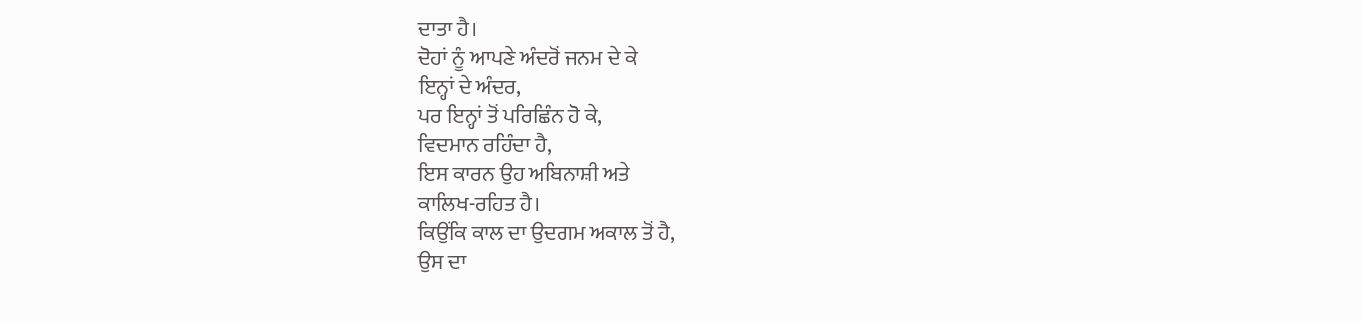ਦਾਤਾ ਹੈ।
ਦੋਹਾਂ ਨੂੰ ਆਪਣੇ ਅੰਦਰੋਂ ਜਨਮ ਦੇ ਕੇ
ਇਨ੍ਹਾਂ ਦੇ ਅੰਦਰ,
ਪਰ ਇਨ੍ਹਾਂ ਤੋਂ ਪਰਿਛਿੰਨ ਹੋ ਕੇ,
ਵਿਦਮਾਨ ਰਹਿੰਦਾ ਹੈ,
ਇਸ ਕਾਰਨ ਉਹ ਅਬਿਨਾਸ਼ੀ ਅਤੇ
ਕਾਲਿਖ-ਰਹਿਤ ਹੈ।
ਕਿਉਂਕਿ ਕਾਲ ਦਾ ਉਦਗਮ ਅਕਾਲ ਤੋਂ ਹੈ,
ਉਸ ਦਾ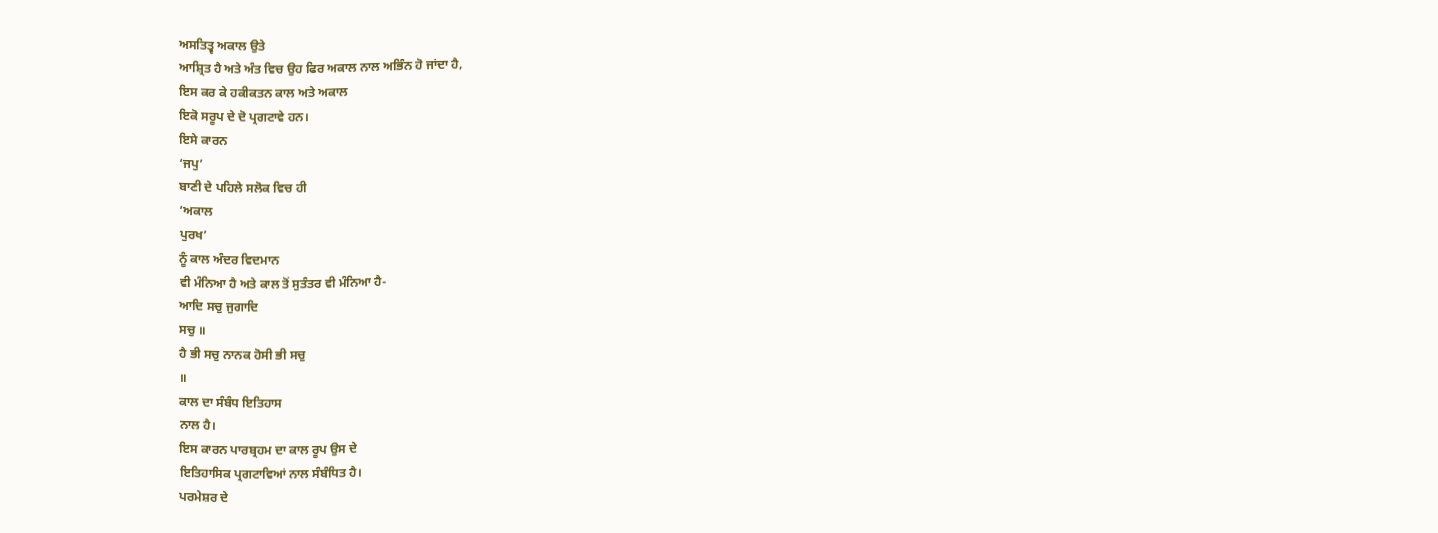ਅਸਤਿਤ੍ਵ ਅਕਾਲ ਉਤੇ
ਆਸ਼੍ਰਿਤ ਹੈ ਅਤੇ ਅੰਤ ਵਿਚ ਉਹ ਫਿਰ ਅਕਾਲ ਨਾਲ ਅਭਿੰਨ ਹੋ ਜਾਂਦਾ ਹੈ,
ਇਸ ਕਰ ਕੇ ਹਕੀਕਤਨ ਕਾਲ ਅਤੇ ਅਕਾਲ
ਇਕੋ ਸਰੂਪ ਦੇ ਦੋ ਪ੍ਰਗਟਾਵੇ ਹਨ।
ਇਸੇ ਕਾਰਨ
‘ਜਪੁ’
ਬਾਣੀ ਦੇ ਪਹਿਲੇ ਸਲੋਕ ਵਿਚ ਹੀ
‘ਅਕਾਲ
ਪੁਰਖ’
ਨੂੰ ਕਾਲ ਅੰਦਰ ਵਿਦਮਾਨ
ਵੀ ਮੰਨਿਆ ਹੈ ਅਤੇ ਕਾਲ ਤੋਂ ਸੁਤੰਤਰ ਵੀ ਮੰਨਿਆ ਹੈ-
ਆਦਿ ਸਚੁ ਜੁਗਾਦਿ
ਸਚੁ ॥
ਹੈ ਭੀ ਸਚੁ ਨਾਨਕ ਹੋਸੀ ਭੀ ਸਚੁ
॥
ਕਾਲ ਦਾ ਸੰਬੰਧ ਇਤਿਹਾਸ
ਨਾਲ ਹੈ।
ਇਸ ਕਾਰਨ ਪਾਰਬ੍ਰਹਮ ਦਾ ਕਾਲ ਰੂਪ ਉਸ ਦੇ
ਇਤਿਹਾਸਿਕ ਪ੍ਰਗਟਾਵਿਆਂ ਨਾਲ ਸੰਬੰਧਿਤ ਹੈ।
ਪਰਮੇਸ਼ਰ ਦੇ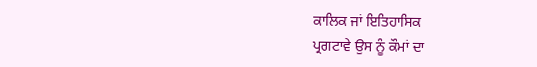ਕਾਲਿਕ ਜਾਂ ਇਤਿਹਾਸਿਕ
ਪ੍ਰਗਟਾਵੇ ਉਸ ਨੂੰ ਕੌਮਾਂ ਦਾ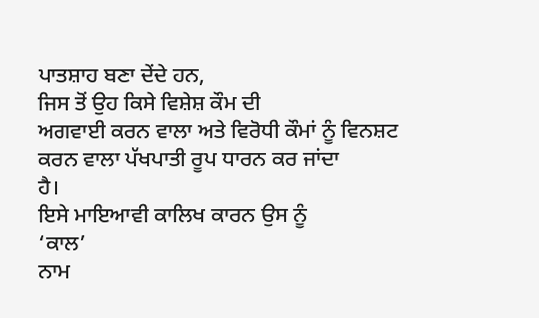ਪਾਤਸ਼ਾਹ ਬਣਾ ਦੇਂਦੇ ਹਨ,
ਜਿਸ ਤੋਂ ਉਹ ਕਿਸੇ ਵਿਸ਼ੇਸ਼ ਕੌਮ ਦੀ
ਅਗਵਾਈ ਕਰਨ ਵਾਲਾ ਅਤੇ ਵਿਰੋਧੀ ਕੌਮਾਂ ਨੂੰ ਵਿਨਸ਼ਟ ਕਰਨ ਵਾਲਾ ਪੱਖਪਾਤੀ ਰੂਪ ਧਾਰਨ ਕਰ ਜਾਂਦਾ
ਹੈ।
ਇਸੇ ਮਾਇਆਵੀ ਕਾਲਿਖ ਕਾਰਨ ਉਸ ਨੂੰ
‘ਕਾਲ’
ਨਾਮ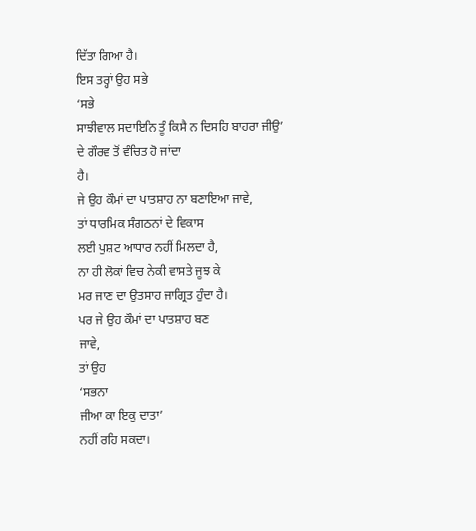ਦਿੱਤਾ ਗਿਆ ਹੈ।
ਇਸ ਤਰ੍ਹਾਂ ਉਹ ਸਭੇ
‘ਸਭੇ
ਸਾਝੀਵਾਲ ਸਦਾਇਨਿ ਤੂੰ ਕਿਸੈ ਨ ਦਿਸਹਿ ਬਾਹਰਾ ਜੀਉ’
ਦੇ ਗੌਰਵ ਤੋਂ ਵੰਚਿਤ ਹੋ ਜਾਂਦਾ
ਹੈ।
ਜੇ ਉਹ ਕੌਮਾਂ ਦਾ ਪਾਤਸ਼ਾਹ ਨਾ ਬਣਾਇਆ ਜਾਵੇ,
ਤਾਂ ਧਾਰਮਿਕ ਸੰਗਠਨਾਂ ਦੇ ਵਿਕਾਸ
ਲਈ ਪੁਸ਼ਟ ਆਧਾਰ ਨਹੀਂ ਮਿਲਦਾ ਹੈ,
ਨਾ ਹੀ ਲੋਕਾਂ ਵਿਚ ਨੇਕੀ ਵਾਸਤੇ ਜੂਝ ਕੇ
ਮਰ ਜਾਣ ਦਾ ਉਤਸਾਹ ਜਾਗ੍ਰਿਤ ਹੁੰਦਾ ਹੈ।
ਪਰ ਜੇ ਉਹ ਕੌਮਾਂ ਦਾ ਪਾਤਸ਼ਾਹ ਬਣ
ਜਾਵੇ,
ਤਾਂ ਉਹ
‘ਸਭਨਾ
ਜੀਆ ਕਾ ਇਕੁ ਦਾਤਾ’
ਨਹੀਂ ਰਹਿ ਸਕਦਾ।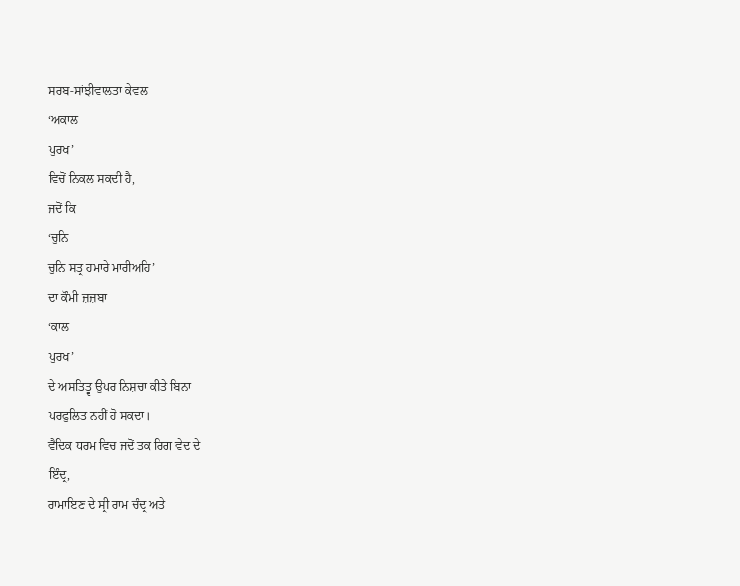ਸਰਬ-ਸਾਂਝੀਵਾਲਤਾ ਕੇਵਲ
‘ਅਕਾਲ
ਪੁਰਖ’
ਵਿਚੋਂ ਨਿਕਲ ਸਕਦੀ ਹੈ,
ਜਦੋਂ ਕਿ
‘ਚੁਨਿ
ਚੁਨਿ ਸਤ੍ਰ ਹਮਾਰੇ ਮਾਰੀਅਹਿ’
ਦਾ ਕੌਮੀ ਜ਼ਜ਼ਬਾ
‘ਕਾਲ
ਪੁਰਖ’
ਦੇ ਅਸਤਿਤ੍ਵ ਉਪਰ ਨਿਸ਼ਚਾ ਕੀਤੇ ਬਿਨਾ
ਪਰਫੁਲਿਤ ਨਹੀਂ ਹੋ ਸਕਦਾ।
ਵੈਦਿਕ ਧਰਮ ਵਿਚ ਜਦੋਂ ਤਕ ਰਿਗ ਵੇਦ ਦੇ
ਇੰਦ੍ਰ,
ਰਾਮਾਇਣ ਦੇ ਸ੍ਰੀ ਰਾਮ ਚੰਦ੍ਰ ਅਤੇ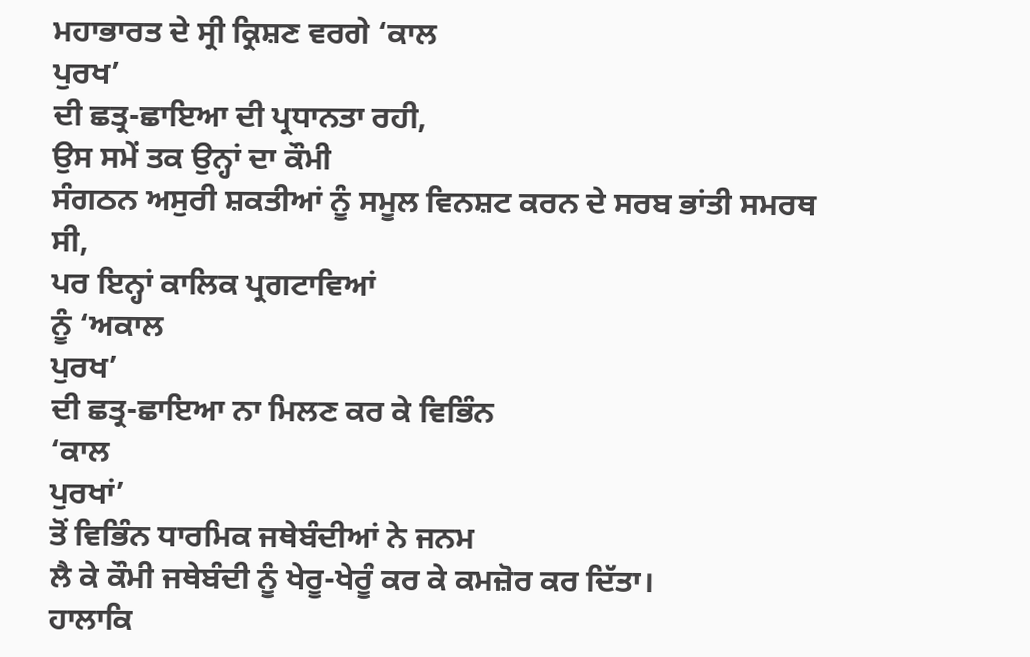ਮਹਾਭਾਰਤ ਦੇ ਸ੍ਰੀ ਕ੍ਰਿਸ਼ਣ ਵਰਗੇ ‘ਕਾਲ
ਪੁਰਖ’
ਦੀ ਛਤ੍ਰ-ਛਾਇਆ ਦੀ ਪ੍ਰਧਾਨਤਾ ਰਹੀ,
ਉਸ ਸਮੇਂ ਤਕ ਉਨ੍ਹਾਂ ਦਾ ਕੌਮੀ
ਸੰਗਠਨ ਅਸੁਰੀ ਸ਼ਕਤੀਆਂ ਨੂੰ ਸਮੂਲ ਵਿਨਸ਼ਟ ਕਰਨ ਦੇ ਸਰਬ ਭਾਂਤੀ ਸਮਰਥ ਸੀ,
ਪਰ ਇਨ੍ਹਾਂ ਕਾਲਿਕ ਪ੍ਰਗਟਾਵਿਆਂ
ਨੂੰ ‘ਅਕਾਲ
ਪੁਰਖ’
ਦੀ ਛਤ੍ਰ-ਛਾਇਆ ਨਾ ਮਿਲਣ ਕਰ ਕੇ ਵਿਭਿੰਨ
‘ਕਾਲ
ਪੁਰਖਾਂ’
ਤੋਂ ਵਿਭਿੰਨ ਧਾਰਮਿਕ ਜਥੇਬੰਦੀਆਂ ਨੇ ਜਨਮ
ਲੈ ਕੇ ਕੌਮੀ ਜਥੇਬੰਦੀ ਨੂੰ ਖੇਰੂ-ਖੇਰੂੰ ਕਰ ਕੇ ਕਮਜ਼ੋਰ ਕਰ ਦਿੱਤਾ।
ਹਾਲਾਕਿ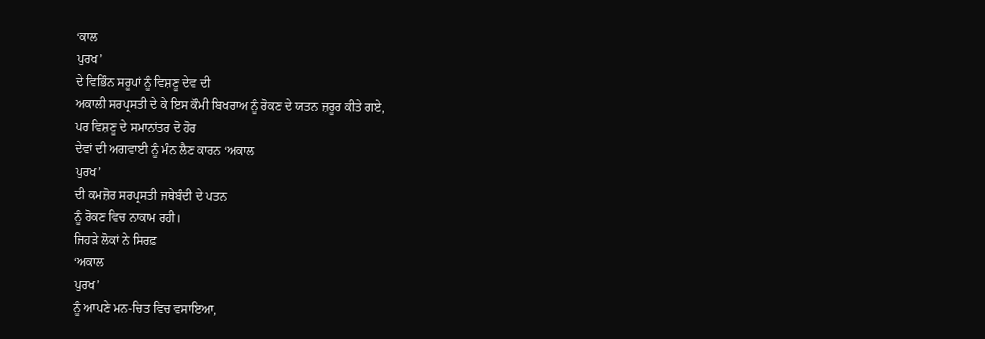‘ਕਾਲ
ਪੁਰਖ’
ਦੇ ਵਿਭਿੰਨ ਸਰੂਪਾਂ ਨੂੰ ਵਿਸ਼ਣੂ ਦੇਵ ਦੀ
ਅਕਾਲੀ ਸਰਪ੍ਰਸਤੀ ਦੇ ਕੇ ਇਸ ਕੌਮੀ ਬਿਖਰਾਅ ਨੂੰ ਰੋਕਣ ਦੇ ਯਤਨ ਜ਼ਰੂਰ ਕੀਤੇ ਗਏ,
ਪਰ ਵਿਸ਼ਣੂ ਦੇ ਸਮਾਨਾਂਤਰ ਦੋ ਹੋਰ
ਦੇਵਾਂ ਦੀ ਅਗਵਾਈ ਨੂੰ ਮੰਨ ਲੈਣ ਕਾਰਨ ‘ਅਕਾਲ
ਪੁਰਖ’
ਦੀ ਕਮਜ਼ੋਰ ਸਰਪ੍ਰਸਤੀ ਜਥੇਬੰਦੀ ਦੇ ਪਤਨ
ਨੂੰ ਰੋਕਣ ਵਿਚ ਨਾਕਾਮ ਰਹੀ।
ਜਿਹੜੇ ਲੋਕਾਂ ਨੇ ਸਿਰਫ਼
‘ਅਕਾਲ
ਪੁਰਖ’
ਨੂੰ ਆਪਣੇ ਮਨ-ਚਿਤ ਵਿਚ ਵਸਾਇਆ,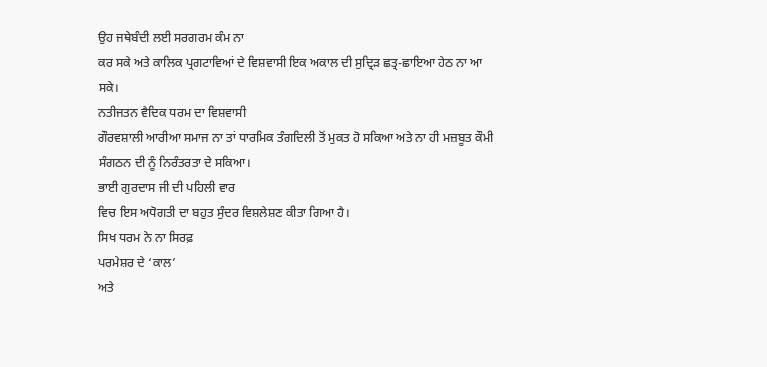ਉਹ ਜਥੇਬੰਦੀ ਲਈ ਸਰਗਰਮ ਕੰਮ ਨਾ
ਕਰ ਸਕੇ ਅਤੇ ਕਾਲਿਕ ਪ੍ਰਗਟਾਵਿਆਂ ਦੇ ਵਿਸ਼ਵਾਸੀ ਇਕ ਅਕਾਲ ਦੀ ਸੁਦ੍ਰਿੜ ਛਤ੍ਰ-ਛਾਇਆ ਹੇਠ ਨਾ ਆ
ਸਕੇ।
ਨਤੀਜਤਨ ਵੈਦਿਕ ਧਰਮ ਦਾ ਵਿਸ਼ਵਾਸੀ
ਗੌਰਵਸ਼ਾਲੀ ਆਰੀਆ ਸਮਾਜ ਨਾ ਤਾਂ ਧਾਰਮਿਕ ਤੰਗਦਿਲੀ ਤੋਂ ਮੁਕਤ ਹੋ ਸਕਿਆ ਅਤੇ ਨਾ ਹੀ ਮਜ਼ਬੂਤ ਕੌਮੀ
ਸੰਗਠਨ ਦੀ ਨੂੰ ਨਿਰੰਤਰਤਾ ਦੇ ਸਕਿਆ।
ਭਾਈ ਗੁਰਦਾਸ ਜੀ ਦੀ ਪਹਿਲੀ ਵਾਰ
ਵਿਚ ਇਸ ਅਧੋਗਤੀ ਦਾ ਬਹੁਤ ਸੁੰਦਰ ਵਿਸ਼ਲੇਸ਼ਣ ਕੀਤਾ ਗਿਆ ਹੈ।
ਸਿਖ ਧਰਮ ਨੇ ਨਾ ਸਿਰਫ਼
ਪਰਮੇਸ਼ਰ ਦੇ ‘ਕਾਲ’
ਅਤੇ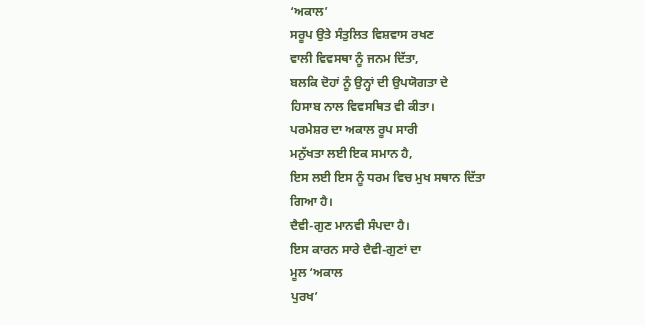‘ਅਕਾਲ’
ਸਰੂਪ ਉਤੇ ਸੰਤੁਲਿਤ ਵਿਸ਼ਵਾਸ ਰਖਣ
ਵਾਲੀ ਵਿਵਸਥਾ ਨੂੰ ਜਨਮ ਦਿੱਤਾ,
ਬਲਕਿ ਦੋਹਾਂ ਨੂੰ ਉਨ੍ਹਾਂ ਦੀ ਉਪਯੋਗਤਾ ਦੇ
ਹਿਸਾਬ ਨਾਲ ਵਿਵਸਥਿਤ ਵੀ ਕੀਤਾ।
ਪਰਮੇਸ਼ਰ ਦਾ ਅਕਾਲ ਰੂਪ ਸਾਰੀ
ਮਨੁੱਖਤਾ ਲਈ ਇਕ ਸਮਾਨ ਹੈ,
ਇਸ ਲਈ ਇਸ ਨੂੰ ਧਰਮ ਵਿਚ ਮੁਖ ਸਥਾਨ ਦਿੱਤਾ
ਗਿਆ ਹੈ।
ਦੈਵੀ-ਗੁਣ ਮਾਨਵੀ ਸੰਪਦਾ ਹੈ।
ਇਸ ਕਾਰਨ ਸਾਰੇ ਦੈਵੀ-ਗੁਣਾਂ ਦਾ
ਮੂਲ ‘ਅਕਾਲ
ਪੁਰਖ’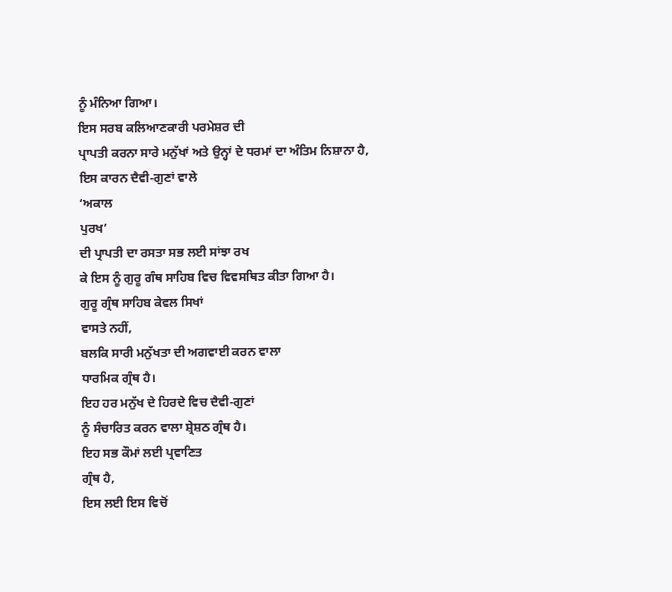ਨੂੰ ਮੰਨਿਆ ਗਿਆ।
ਇਸ ਸਰਬ ਕਲਿਆਣਕਾਰੀ ਪਰਮੇਸ਼ਰ ਦੀ
ਪ੍ਰਾਪਤੀ ਕਰਨਾ ਸਾਰੇ ਮਨੁੱਖਾਂ ਅਤੇ ਉਨ੍ਹਾਂ ਦੇ ਧਰਮਾਂ ਦਾ ਅੰਤਿਮ ਨਿਸ਼ਾਨਾ ਹੈ,
ਇਸ ਕਾਰਨ ਦੈਵੀ-ਗੁਣਾਂ ਵਾਲੇ
‘ਅਕਾਲ
ਪੁਰਖ’
ਦੀ ਪ੍ਰਾਪਤੀ ਦਾ ਰਸਤਾ ਸਭ ਲਈ ਸਾਂਝਾ ਰਖ
ਕੇ ਇਸ ਨੂੰ ਗੁਰੂ ਗੰਥ ਸਾਹਿਬ ਵਿਚ ਵਿਵਸਥਿਤ ਕੀਤਾ ਗਿਆ ਹੈ।
ਗੁਰੂ ਗ੍ਰੰਥ ਸਾਹਿਬ ਕੇਵਲ ਸਿਖਾਂ
ਵਾਸਤੇ ਨਹੀਂ,
ਬਲਕਿ ਸਾਰੀ ਮਨੁੱਖਤਾ ਦੀ ਅਗਵਾਈ ਕਰਨ ਵਾਲਾ
ਧਾਰਮਿਕ ਗ੍ਰੰਥ ਹੈ।
ਇਹ ਹਰ ਮਨੁੱਖ ਦੇ ਹਿਰਦੇ ਵਿਚ ਦੈਵੀ-ਗੁਣਾਂ
ਨੂੰ ਸੰਚਾਰਿਤ ਕਰਨ ਵਾਲਾ ਸ਼੍ਰੇਸ਼ਠ ਗ੍ਰੰਥ ਹੈ।
ਇਹ ਸਭ ਕੌਮਾਂ ਲਈ ਪ੍ਰਵਾਣਿਤ
ਗ੍ਰੰਥ ਹੈ,
ਇਸ ਲਈ ਇਸ ਵਿਚੋਂ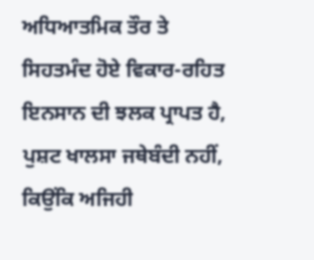ਅਧਿਆਤਮਿਕ ਤੌਰ ਤੇ
ਸਿਹਤਮੰਦ ਹੋਏ ਵਿਕਾਰ-ਰਹਿਤ ਇਨਸਾਨ ਦੀ ਝਲਕ ਪ੍ਰਾਪਤ ਹੈ,
ਪੁਸ਼ਟ ਖਾਲਸਾ ਜਥੇਬੰਦੀ ਨਹੀਂ,
ਕਿਉਂਕਿ ਅਜਿਹੀ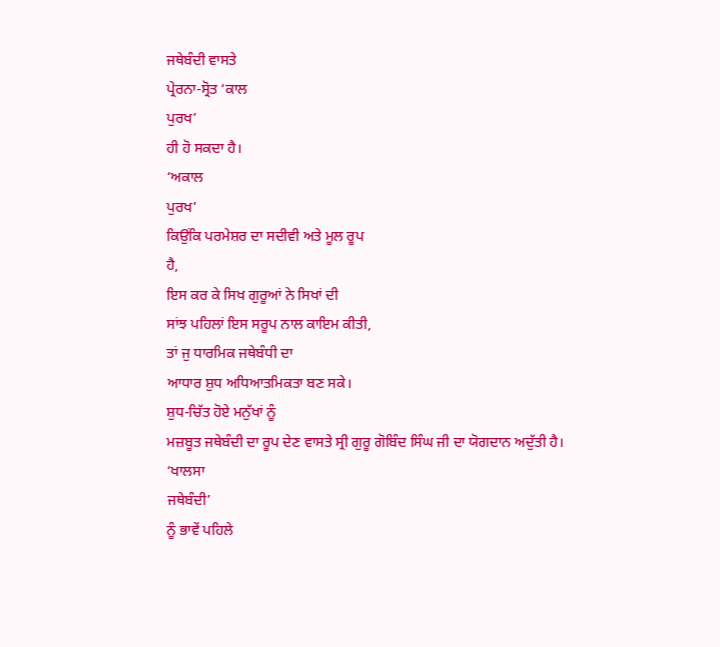ਜਥੇਬੰਦੀ ਵਾਸਤੇ
ਪ੍ਰੇਰਨਾ-ਸ੍ਰੋਤ ‘ਕਾਲ
ਪੁਰਖ’
ਹੀ ਹੋ ਸਕਦਾ ਹੈ।
‘ਅਕਾਲ
ਪੁਰਖ’
ਕਿਉਂਕਿ ਪਰਮੇਸ਼ਰ ਦਾ ਸਦੀਵੀ ਅਤੇ ਮੂਲ ਰੂਪ
ਹੈ,
ਇਸ ਕਰ ਕੇ ਸਿਖ ਗੁਰੂਆਂ ਨੇ ਸਿਖਾਂ ਦੀ
ਸਾਂਝ ਪਹਿਲਾਂ ਇਸ ਸਰੂਪ ਨਾਲ ਕਾਇਮ ਕੀਤੀ,
ਤਾਂ ਜੁ ਧਾਰਮਿਕ ਜਥੇਬੰਧੀ ਦਾ
ਆਧਾਰ ਸ਼ੁਧ ਅਧਿਆਤਮਿਕਤਾ ਬਣ ਸਕੇ।
ਸ਼ੁਧ-ਚਿੱਤ ਹੋਏ ਮਨੁੱਖਾਂ ਨੂੰ
ਮਜ਼ਬੂਤ ਜਥੇਬੰਦੀ ਦਾ ਰੂਪ ਦੇਣ ਵਾਸਤੇ ਸ੍ਰੀ ਗੁਰੂ ਗੋਬਿੰਦ ਸਿੰਘ ਜੀ ਦਾ ਯੋਗਦਾਨ ਅਦੁੱਤੀ ਹੈ।
‘ਖਾਲਸਾ
ਜਥੇਬੰਦੀ’
ਨੂੰ ਭਾਵੇਂ ਪਹਿਲੇ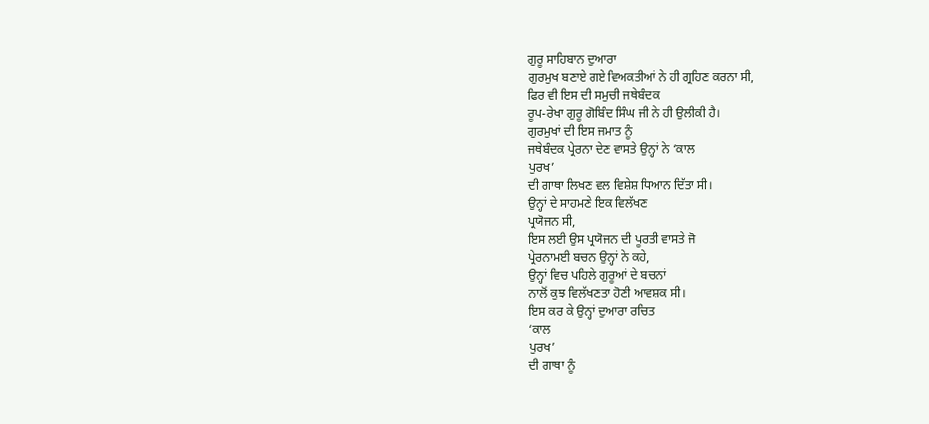ਗੁਰੂ ਸਾਹਿਬਾਨ ਦੁਆਰਾ
ਗੁਰਮੁਖ ਬਣਾਏ ਗਏ ਵਿਅਕਤੀਆਂ ਨੇ ਹੀ ਗ੍ਰਹਿਣ ਕਰਨਾ ਸੀ,
ਫਿਰ ਵੀ ਇਸ ਦੀ ਸਮੁਚੀ ਜਥੇਬੰਦਕ
ਰੂਪ-ਰੇਖਾ ਗੁਰੂ ਗੋਬਿੰਦ ਸਿੰਘ ਜੀ ਨੇ ਹੀ ਉਲੀਕੀ ਹੈ।
ਗੁਰਮੁਖਾਂ ਦੀ ਇਸ ਜਮਾਤ ਨੂੰ
ਜਥੇਬੰਦਕ ਪ੍ਰੇਰਨਾ ਦੇਣ ਵਾਸਤੇ ਉਨ੍ਹਾਂ ਨੇ ‘ਕਾਲ
ਪੁਰਖ’
ਦੀ ਗਾਥਾ ਲਿਖਣ ਵਲ ਵਿਸ਼ੇਸ਼ ਧਿਆਨ ਦਿੱਤਾ ਸੀ।
ਉਨ੍ਹਾਂ ਦੇ ਸਾਹਮਣੇ ਇਕ ਵਿਲੱਖਣ
ਪ੍ਰਯੋਜਨ ਸੀ,
ਇਸ ਲਈ ਉਸ ਪ੍ਰਯੋਜਨ ਦੀ ਪੂਰਤੀ ਵਾਸਤੇ ਜੋ
ਪ੍ਰੇਰਨਾਮਈ ਬਚਨ ਉਨ੍ਹਾਂ ਨੇ ਕਹੇ,
ਉਨ੍ਹਾਂ ਵਿਚ ਪਹਿਲੇ ਗੁਰੂਆਂ ਦੇ ਬਚਨਾਂ
ਨਾਲੋਂ ਕੁਝ ਵਿਲੱਖਣਤਾ ਹੋਣੀ ਆਵਸ਼ਕ ਸੀ।
ਇਸ ਕਰ ਕੇ ਉਨ੍ਹਾਂ ਦੁਆਰਾ ਰਚਿਤ
‘ਕਾਲ
ਪੁਰਖ’
ਦੀ ਗਾਥਾ ਨੂੰ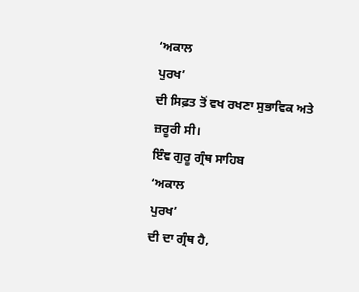‘ਅਕਾਲ
ਪੁਰਖ’
ਦੀ ਸਿਫ਼ਤ ਤੋਂ ਵਖ ਰਖਣਾ ਸੁਭਾਵਿਕ ਅਤੇ
ਜ਼ਰੂਰੀ ਸੀ।
ਇੰਞ ਗੁਰੂ ਗ੍ਰੰਥ ਸਾਹਿਬ
‘ਅਕਾਲ
ਪੁਰਖ’
ਦੀ ਦਾ ਗ੍ਰੰਥ ਹੈ,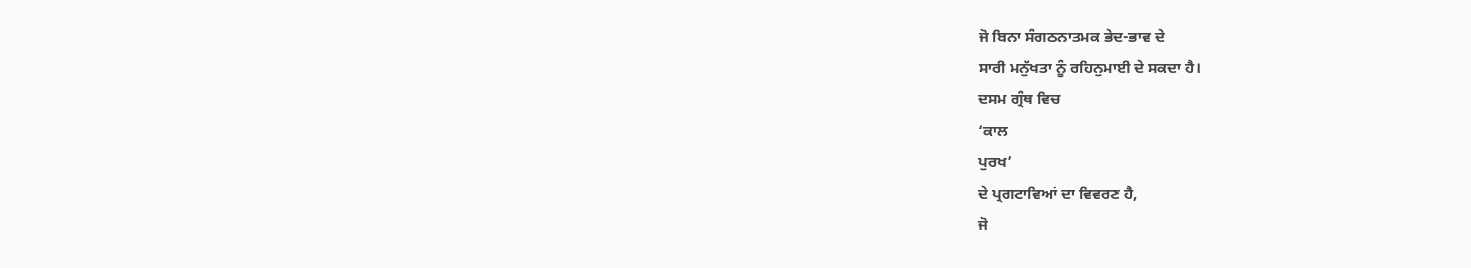ਜੋ ਬਿਨਾ ਸੰਗਠਨਾਤਮਕ ਭੇਦ-ਭਾਵ ਦੇ
ਸਾਰੀ ਮਨੁੱਖਤਾ ਨੂੰ ਰਹਿਨੁਮਾਈ ਦੇ ਸਕਦਾ ਹੈ।
ਦਸਮ ਗ੍ਰੰਥ ਵਿਚ
‘ਕਾਲ
ਪੁਰਖ’
ਦੇ ਪ੍ਰਗਟਾਵਿਆਂ ਦਾ ਵਿਵਰਣ ਹੈ,
ਜੋ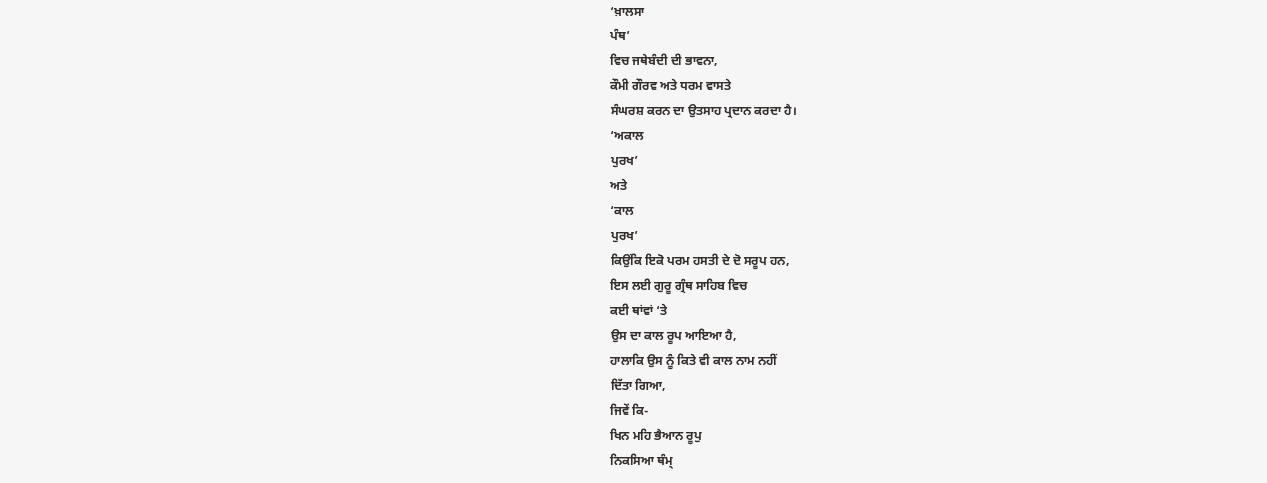‘ਖ਼ਾਲਸਾ
ਪੰਥ’
ਵਿਚ ਜਥੇਬੰਦੀ ਦੀ ਭਾਵਨਾ,
ਕੌਮੀ ਗੌਰਵ ਅਤੇ ਧਰਮ ਵਾਸਤੇ
ਸੰਘਰਸ਼ ਕਰਨ ਦਾ ਉਤਸਾਹ ਪ੍ਰਦਾਨ ਕਰਦਾ ਹੈ।
‘ਅਕਾਲ
ਪੁਰਖ’
ਅਤੇ
‘ਕਾਲ
ਪੁਰਖ’
ਕਿਉਂਕਿ ਇਕੋ ਪਰਮ ਹਸਤੀ ਦੇ ਦੋ ਸਰੂਪ ਹਨ,
ਇਸ ਲਈ ਗੁਰੂ ਗ੍ਰੰਥ ਸਾਹਿਬ ਵਿਚ
ਕਈ ਥਾਂਵਾਂ ‘ਤੇ
ਉਸ ਦਾ ਕਾਲ ਰੂਪ ਆਇਆ ਹੈ,
ਹਾਲਾਕਿ ਉਸ ਨੂੰ ਕਿਤੇ ਵੀ ਕਾਲ ਨਾਮ ਨਹੀਂ
ਦਿੱਤਾ ਗਿਆ,
ਜਿਵੇਂ ਕਿ-
ਖਿਨ ਮਹਿ ਭੈਆਨ ਰੂਪੁ
ਨਿਕਸਿਆ ਥੰਮ੍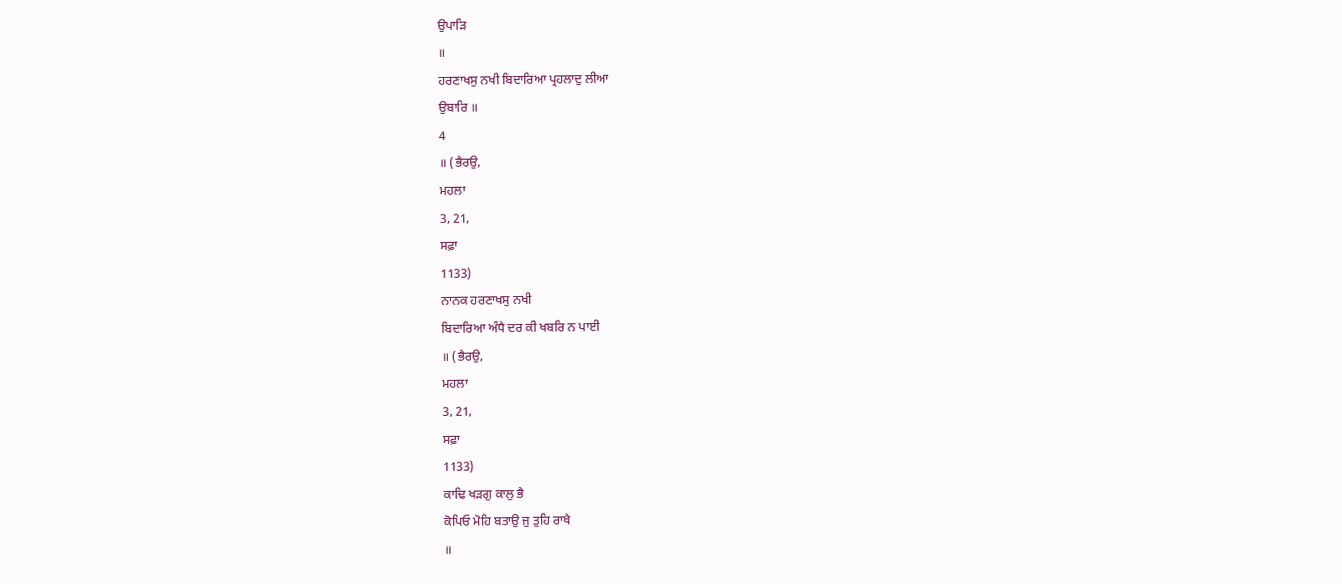ਉਪਾੜਿ
॥
ਹਰਣਾਖਸੁ ਨਖੀ ਬਿਦਾਰਿਆ ਪ੍ਰਹਲਾਦੁ ਲੀਆ
ਉਬਾਰਿ ॥
4
॥ (ਭੈਰਉ,
ਮਹਲਾ
3, 21,
ਸਫ਼ਾ
1133)
ਨਾਨਕ ਹਰਣਾਖਸੁ ਨਖੀ
ਬਿਦਾਰਿਆ ਅੰਧੈ ਦਰ ਕੀ ਖਬਰਿ ਨ ਪਾਈ
॥ (ਭੈਰਉ,
ਮਹਲਾ
3, 21,
ਸਫ਼ਾ
1133)
ਕਾਢਿ ਖੜਗੁ ਕਾਲੁ ਭੈ
ਕੋਪਿਓ ਮੋਹਿ ਬਤਾਉ ਜੁ ਤੁਹਿ ਰਾਖੈ
॥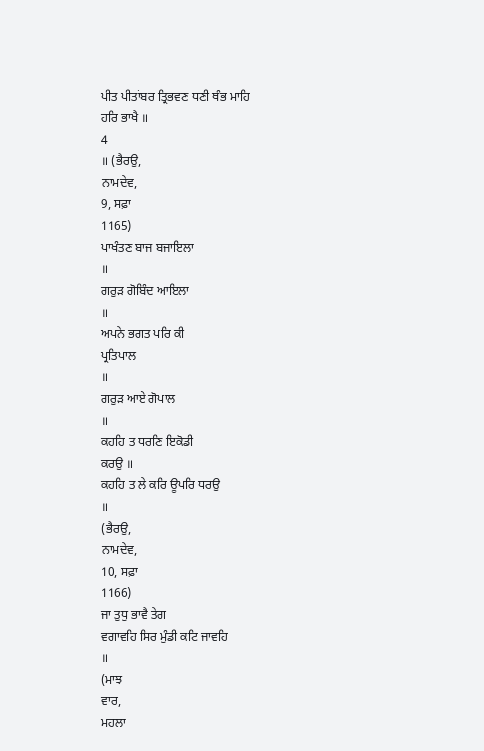ਪੀਤ ਪੀਤਾਂਬਰ ਤ੍ਰਿਭਵਣ ਧਣੀ ਥੰਭ ਮਾਹਿ
ਹਰਿ ਭਾਖੈ ॥
4
॥ (ਭੈਰਉ,
ਨਾਮਦੇਵ,
9, ਸਫ਼ਾ
1165)
ਪਾਖੰਤਣ ਬਾਜ ਬਜਾਇਲਾ
॥
ਗਰੁੜ ਗੋਬਿੰਦ ਆਇਲਾ
॥
ਅਪਨੇ ਭਗਤ ਪਰਿ ਕੀ
ਪ੍ਰਤਿਪਾਲ
॥
ਗਰੁੜ ਆਏ ਗੋਪਾਲ
॥
ਕਹਹਿ ਤ ਧਰਣਿ ਇਕੋਡੀ
ਕਰਉ ॥
ਕਹਹਿ ਤ ਲੇ ਕਰਿ ਊਪਰਿ ਧਰਉ
॥
(ਭੈਰਉ,
ਨਾਮਦੇਵ,
10, ਸਫ਼ਾ
1166)
ਜਾ ਤੁਧੁ ਭਾਵੈ ਤੇਗ
ਵਗਾਵਹਿ ਸਿਰ ਮੁੰਡੀ ਕਟਿ ਜਾਵਹਿ
॥
(ਮਾਝ
ਵਾਰ,
ਮਹਲਾ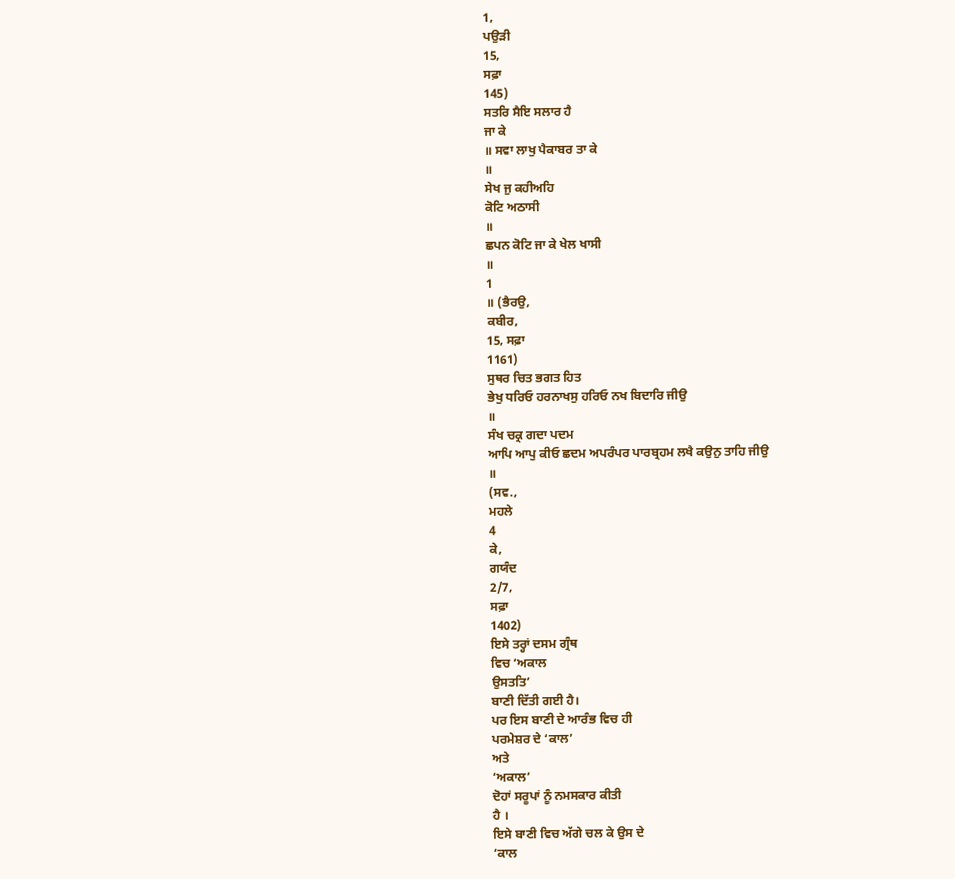1,
ਪਉੜੀ
15,
ਸਫ਼ਾ
145)
ਸਤਰਿ ਸੈਇ ਸਲਾਰ ਹੈ
ਜਾ ਕੇ
॥ ਸਵਾ ਲਾਖੁ ਪੈਕਾਬਰ ਤਾ ਕੇ
॥
ਸੇਖ ਜੁ ਕਹੀਅਹਿ
ਕੋਟਿ ਅਠਾਸੀ
॥
ਛਪਨ ਕੋਟਿ ਜਾ ਕੇ ਖੇਲ ਖਾਸੀ
॥
1
॥ (ਭੈਰਉ,
ਕਬੀਰ,
15, ਸਫ਼ਾ
1161)
ਸੁਥਰ ਚਿਤ ਭਗਤ ਹਿਤ
ਭੇਖੁ ਧਰਿਓ ਹਰਨਾਖਸੁ ਹਰਿਓ ਨਖ ਬਿਦਾਰਿ ਜੀਉ
॥
ਸੰਖ ਚਕ੍ਰ ਗਦਾ ਪਦਮ
ਆਪਿ ਆਪੁ ਕੀਓ ਛਦਮ ਅਪਰੰਪਰ ਪਾਰਬ੍ਰਹਮ ਲਖੈ ਕਉਨੁ ਤਾਹਿ ਜੀਉ
॥
(ਸਵ.,
ਮਹਲੇ
4
ਕੇ,
ਗਯੰਦ
2/7,
ਸਫ਼ਾ
1402)
ਇਸੇ ਤਰ੍ਹਾਂ ਦਸਮ ਗ੍ਰੰਥ
ਵਿਚ ‘ਅਕਾਲ
ਉਸਤਤਿ’
ਬਾਣੀ ਦਿੱਤੀ ਗਈ ਹੈ।
ਪਰ ਇਸ ਬਾਣੀ ਦੇ ਆਰੰਭ ਵਿਚ ਹੀ
ਪਰਮੇਸ਼ਰ ਦੇ ‘ਕਾਲ’
ਅਤੇ
‘ਅਕਾਲ’
ਦੋਹਾਂ ਸਰੂਪਾਂ ਨੂੰ ਨਮਸਕਾਰ ਕੀਤੀ
ਹੈ ।
ਇਸੇ ਬਾਣੀ ਵਿਚ ਅੱਗੇ ਚਲ ਕੇ ਉਸ ਦੇ
‘ਕਾਲ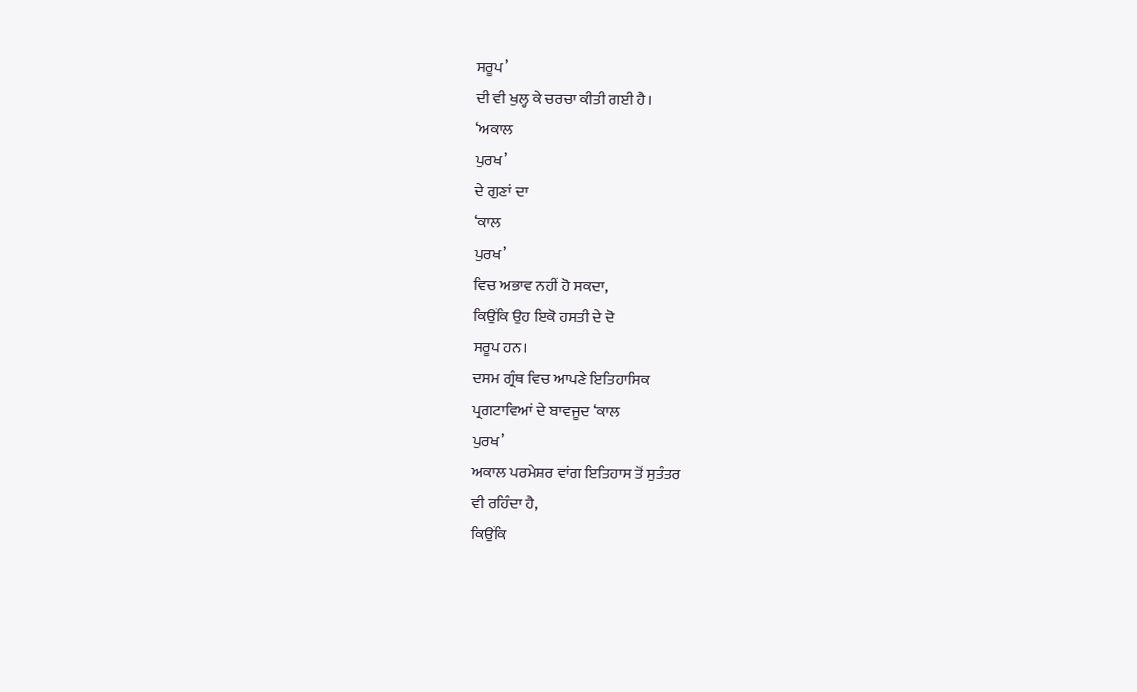ਸਰੂਪ’
ਦੀ ਵੀ ਖੁਲ੍ਹ ਕੇ ਚਰਚਾ ਕੀਤੀ ਗਈ ਹੈ।
‘ਅਕਾਲ
ਪੁਰਖ’
ਦੇ ਗੁਣਾਂ ਦਾ
‘ਕਾਲ
ਪੁਰਖ’
ਵਿਚ ਅਭਾਵ ਨਹੀਂ ਹੋ ਸਕਦਾ,
ਕਿਉਂਕਿ ਉਹ ਇਕੋ ਹਸਤੀ ਦੇ ਦੋ
ਸਰੂਪ ਹਨ।
ਦਸਮ ਗ੍ਰੰਥ ਵਿਚ ਆਪਣੇ ਇਤਿਹਾਸਿਕ
ਪ੍ਰਗਟਾਵਿਆਂ ਦੇ ਬਾਵਜੂਦ ‘ਕਾਲ
ਪੁਰਖ’
ਅਕਾਲ ਪਰਮੇਸ਼ਰ ਵਾਂਗ ਇਤਿਹਾਸ ਤੋਂ ਸੁਤੰਤਰ
ਵੀ ਰਹਿੰਦਾ ਹੈ,
ਕਿਉਂਕਿ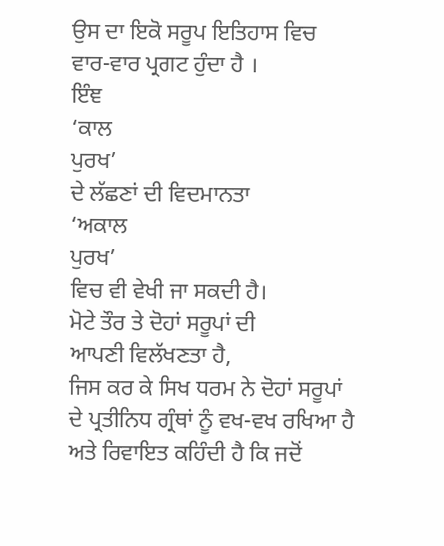ਉਸ ਦਾ ਇਕੋ ਸਰੂਪ ਇਤਿਹਾਸ ਵਿਚ
ਵਾਰ-ਵਾਰ ਪ੍ਰਗਟ ਹੁੰਦਾ ਹੈ ।
ਇੰਞ
‘ਕਾਲ
ਪੁਰਖ’
ਦੇ ਲੱਛਣਾਂ ਦੀ ਵਿਦਮਾਨਤਾ
‘ਅਕਾਲ
ਪੁਰਖ’
ਵਿਚ ਵੀ ਵੇਖੀ ਜਾ ਸਕਦੀ ਹੈ।
ਮੋਟੇ ਤੌਰ ਤੇ ਦੋਹਾਂ ਸਰੂਪਾਂ ਦੀ
ਆਪਣੀ ਵਿਲੱਖਣਤਾ ਹੈ,
ਜਿਸ ਕਰ ਕੇ ਸਿਖ ਧਰਮ ਨੇ ਦੋਹਾਂ ਸਰੂਪਾਂ
ਦੇ ਪ੍ਰਤੀਨਿਧ ਗ੍ਰੰਥਾਂ ਨੂੰ ਵਖ-ਵਖ ਰਖਿਆ ਹੈ ਅਤੇ ਰਿਵਾਇਤ ਕਹਿੰਦੀ ਹੈ ਕਿ ਜਦੋਂ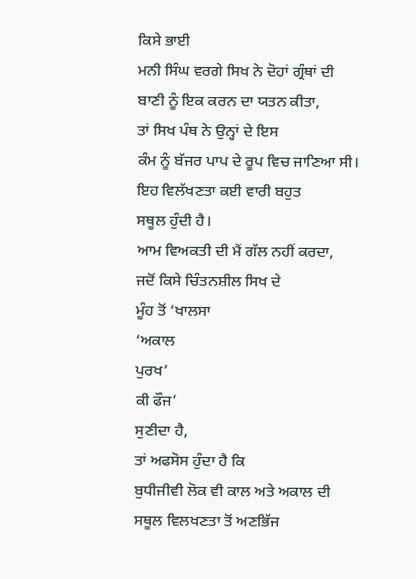ਕਿਸੇ ਭਾਈ
ਮਨੀ ਸਿੰਘ ਵਰਗੇ ਸਿਖ ਨੇ ਦੋਹਾਂ ਗ੍ਰੰਥਾਂ ਦੀ ਬਾਣੀ ਨੂੰ ਇਕ ਕਰਨ ਦਾ ਯਤਨ ਕੀਤਾ,
ਤਾਂ ਸਿਖ ਪੰਥ ਨੇ ਉਨ੍ਹਾਂ ਦੇ ਇਸ
ਕੰਮ ਨੂੰ ਬੱਜਰ ਪਾਪ ਦੇ ਰੂਪ ਵਿਚ ਜਾਣਿਆ ਸੀ।
ਇਹ ਵਿਲੱਖਣਤਾ ਕਈ ਵਾਰੀ ਬਹੁਤ
ਸਥੂਲ ਹੁੰਦੀ ਹੈ।
ਆਮ ਵਿਅਕਤੀ ਦੀ ਮੈਂ ਗੱਲ ਨਹੀਂ ਕਰਦਾ,
ਜਦੋਂ ਕਿਸੇ ਚਿੰਤਨਸ਼ੀਲ ਸਿਖ ਦੇ
ਮੂੰਹ ਤੋਂ ‘ਖਾਲਸਾ
‘ਅਕਾਲ
ਪੁਰਖ’
ਕੀ ਫੌਜ’
ਸੁਣੀਦਾ ਹੈ,
ਤਾਂ ਅਫਸੋਸ ਹੁੰਦਾ ਹੈ ਕਿ
ਬੁਧੀਜੀਵੀ ਲੋਕ ਵੀ ਕਾਲ ਅਤੇ ਅਕਾਲ ਦੀ ਸਥੂਲ ਵਿਲਖਣਤਾ ਤੋਂ ਅਣਭਿੱਜ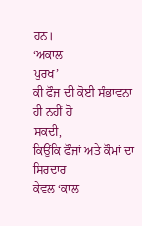ਹਨ।
‘ਅਕਾਲ
ਪੁਰਖ’
ਕੀ ਫੌਜ ਦੀ ਕੋਈ ਸੰਭਾਵਨਾ ਹੀ ਨਹੀਂ ਹੋ
ਸਕਦੀ,
ਕਿਉਂਕਿ ਫੌਜਾਂ ਅਤੇ ਕੌਮਾਂ ਦਾ ਸਿਰਦਾਰ
ਕੇਵਲ ‘ਕਾਲ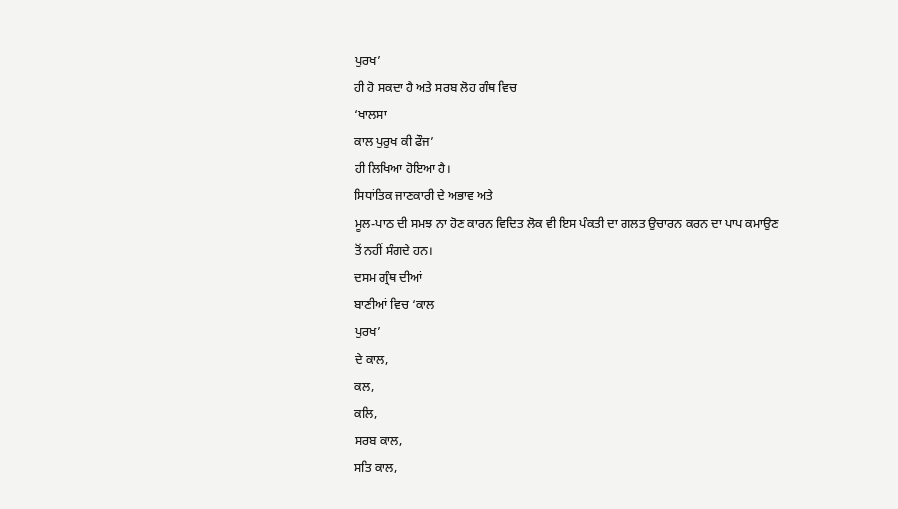ਪੁਰਖ’
ਹੀ ਹੋ ਸਕਦਾ ਹੈ ਅਤੇ ਸਰਬ ਲੋਹ ਗੰਥ ਵਿਚ
‘ਖਾਲਸਾ
ਕਾਲ ਪੁਰੁਖ ਕੀ ਫੌਜ’
ਹੀ ਲਿਖਿਆ ਹੋਇਆ ਹੈ।
ਸਿਧਾਂਤਿਕ ਜਾਣਕਾਰੀ ਦੇ ਅਭਾਵ ਅਤੇ
ਮੂਲ-ਪਾਠ ਦੀ ਸਮਝ ਨਾ ਹੋਣ ਕਾਰਨ ਵਿਦਿਤ ਲੋਕ ਵੀ ਇਸ ਪੰਕਤੀ ਦਾ ਗਲਤ ਉਚਾਰਨ ਕਰਨ ਦਾ ਪਾਪ ਕਮਾਉਣ
ਤੋਂ ਨਹੀਂ ਸੰਗਦੇ ਹਨ।
ਦਸਮ ਗ੍ਰੰਥ ਦੀਆਂ
ਬਾਣੀਆਂ ਵਿਚ ‘ਕਾਲ
ਪੁਰਖ’
ਦੇ ਕਾਲ,
ਕਲ,
ਕਲਿ,
ਸਰਬ ਕਾਲ,
ਸਤਿ ਕਾਲ,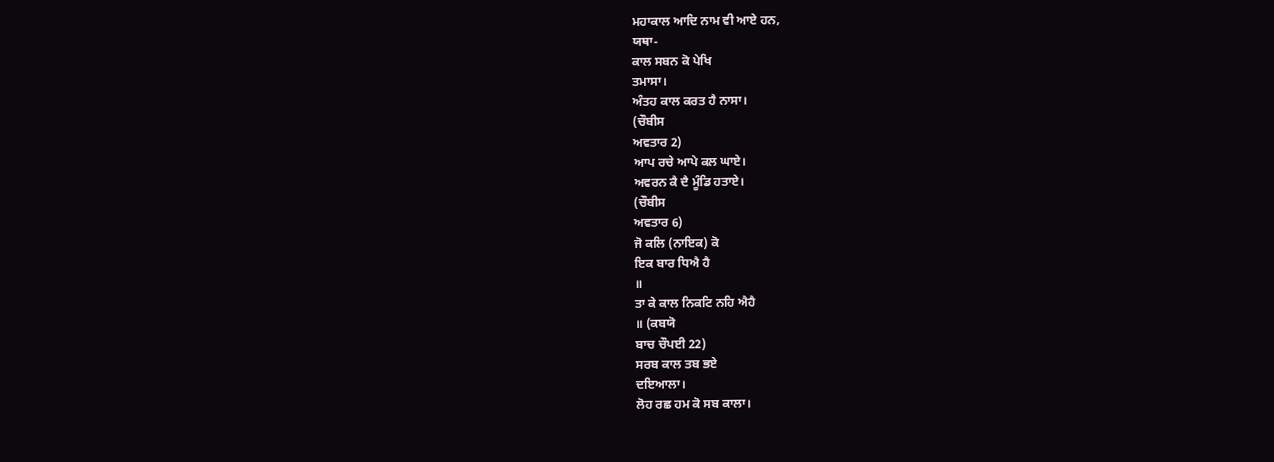ਮਹਾਕਾਲ ਆਦਿ ਨਾਮ ਵੀ ਆਏ ਹਨ,
ਯਥਾ-
ਕਾਲ ਸਬਨ ਕੋ ਪੇਖਿ
ਤਮਾਸਾ।
ਅੰਤਹ ਕਾਲ ਕਰਤ ਹੈ ਨਾਸਾ।
(ਚੌਬੀਸ
ਅਵਤਾਰ 2)
ਆਪ ਰਚੇ ਆਪੇ ਕਲ ਘਾਏ।
ਅਵਰਨ ਕੈ ਦੈ ਮੂੰਡਿ ਹਤਾਏ।
(ਚੌਬੀਸ
ਅਵਤਾਰ 6)
ਜੋ ਕਲਿ (ਨਾਇਕ) ਕੋ
ਇਕ ਬਾਰ ਧਿਐ ਹੈ
॥
ਤਾ ਕੇ ਕਾਲ ਨਿਕਟਿ ਨਹਿ ਐਹੈ
॥ (ਕਬਯੋ
ਬਾਚ ਚੌਪਈ 22)
ਸਰਬ ਕਾਲ ਤਬ ਭਏ
ਦਇਆਲਾ।
ਲੋਹ ਰਛ ਹਮ ਕੋ ਸਬ ਕਾਲਾ।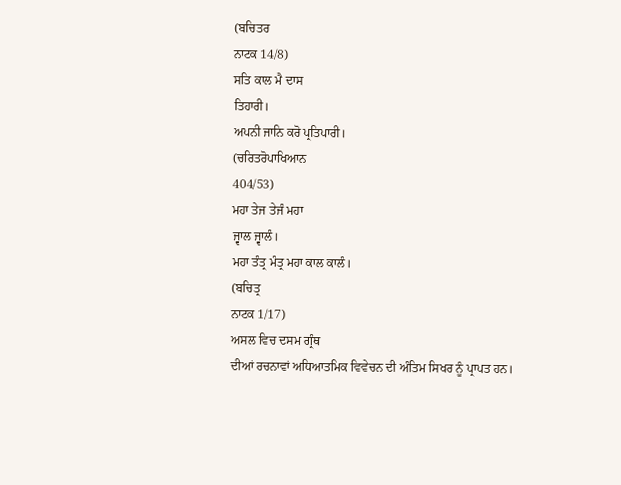(ਬਚਿਤਰ
ਨਾਟਕ 14/8)
ਸਤਿ ਕਾਲ ਮੈ ਦਾਸ
ਤਿਹਾਰੀ।
ਅਪਨੀ ਜਾਨਿ ਕਰੋ ਪ੍ਰਤਿਪਾਰੀ।
(ਚਰਿਤਰੋਪਾਖਿਆਨ
404/53)
ਮਹਾ ਤੇਜ ਤੇਜੰ ਮਹਾ
ਜ੍ਵਾਲ ਜ੍ਵਾਲੰ।
ਮਹਾ ਤੰਤ੍ਰ ਮੰਤ੍ਰ ਮਹਾ ਕਾਲ ਕਾਲੰ।
(ਬਚਿਤ੍ਰ
ਨਾਟਕ 1/17)
ਅਸਲ ਵਿਚ ਦਸਮ ਗ੍ਰੰਥ
ਦੀਆਂ ਰਚਨਾਵਾਂ ਅਧਿਆਤਮਿਕ ਵਿਵੇਚਨ ਦੀ ਅੰਤਿਮ ਸਿਖਰ ਨੂੰ ਪ੍ਰਾਪਤ ਹਨ।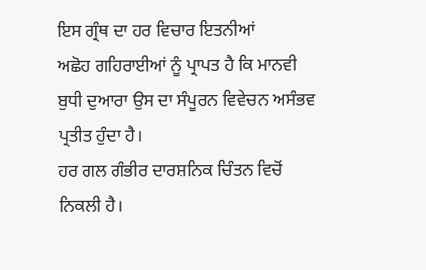ਇਸ ਗ੍ਰੰਥ ਦਾ ਹਰ ਵਿਚਾਰ ਇਤਨੀਆਂ
ਅਛੋਹ ਗਹਿਰਾਈਆਂ ਨੂੰ ਪ੍ਰਾਪਤ ਹੈ ਕਿ ਮਾਨਵੀ ਬੁਧੀ ਦੁਆਰਾ ਉਸ ਦਾ ਸੰਪੂਰਨ ਵਿਵੇਚਨ ਅਸੰਭਵ
ਪ੍ਰਤੀਤ ਹੁੰਦਾ ਹੈ।
ਹਰ ਗਲ ਗੰਭੀਰ ਦਾਰਸ਼ਨਿਕ ਚਿੰਤਨ ਵਿਚੋਂ
ਨਿਕਲੀ ਹੈ।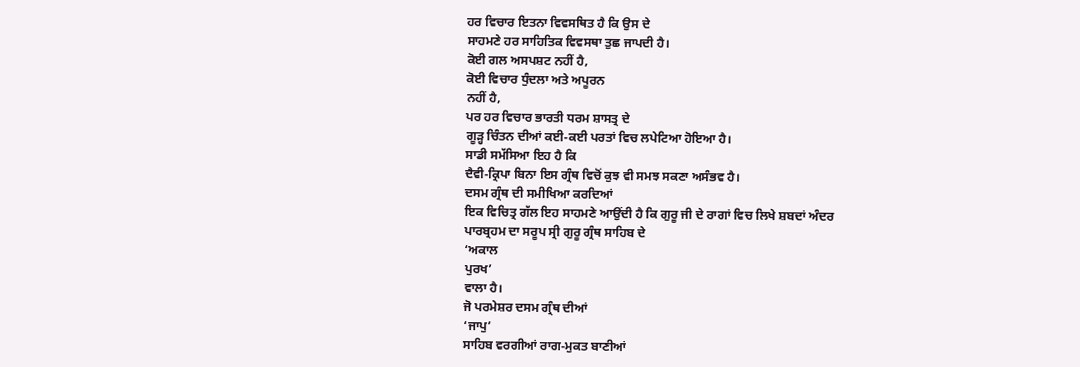ਹਰ ਵਿਚਾਰ ਇਤਨਾ ਵਿਵਸਥਿਤ ਹੈ ਕਿ ਉਸ ਦੇ
ਸਾਹਮਣੇ ਹਰ ਸਾਹਿਤਿਕ ਵਿਵਸਥਾ ਤੁਛ ਜਾਪਦੀ ਹੈ।
ਕੋਈ ਗਲ ਅਸਪਸ਼ਟ ਨਹੀਂ ਹੈ,
ਕੋਈ ਵਿਚਾਰ ਧੁੰਦਲਾ ਅਤੇ ਅਪੂਰਨ
ਨਹੀਂ ਹੈ,
ਪਰ ਹਰ ਵਿਚਾਰ ਭਾਰਤੀ ਧਰਮ ਸ਼ਾਸਤ੍ਰ ਦੇ
ਗੂੜ੍ਹ ਚਿੰਤਨ ਦੀਆਂ ਕਈ-ਕਈ ਪਰਤਾਂ ਵਿਚ ਲਪੇਟਿਆ ਹੋਇਆ ਹੈ।
ਸਾਡੀ ਸਮੱਸਿਆ ਇਹ ਹੈ ਕਿ
ਦੈਵੀ-ਕ੍ਰਿਪਾ ਬਿਨਾ ਇਸ ਗ੍ਰੰਥ ਵਿਚੋਂ ਕੁਝ ਵੀ ਸਮਝ ਸਕਣਾ ਅਸੰਭਵ ਹੈ।
ਦਸਮ ਗ੍ਰੰਥ ਦੀ ਸਮੀਖਿਆ ਕਰਦਿਆਂ
ਇਕ ਵਿਚਿਤ੍ਰ ਗੱਲ ਇਹ ਸਾਹਮਣੇ ਆਉਂਦੀ ਹੈ ਕਿ ਗੁਰੂ ਜੀ ਦੇ ਰਾਗਾਂ ਵਿਚ ਲਿਖੇ ਸ਼ਬਦਾਂ ਅੰਦਰ
ਪਾਰਬ੍ਰਹਮ ਦਾ ਸਰੂਪ ਸ੍ਰੀ ਗੁਰੂ ਗ੍ਰੰਥ ਸਾਹਿਬ ਦੇ
‘ਅਕਾਲ
ਪੁਰਖ’
ਵਾਲਾ ਹੈ।
ਜੋ ਪਰਮੇਸ਼ਰ ਦਸਮ ਗ੍ਰੰਥ ਦੀਆਂ
‘ਜਾਪੁ’
ਸਾਹਿਬ ਵਰਗੀਆਂ ਰਾਗ-ਮੁਕਤ ਬਾਣੀਆਂ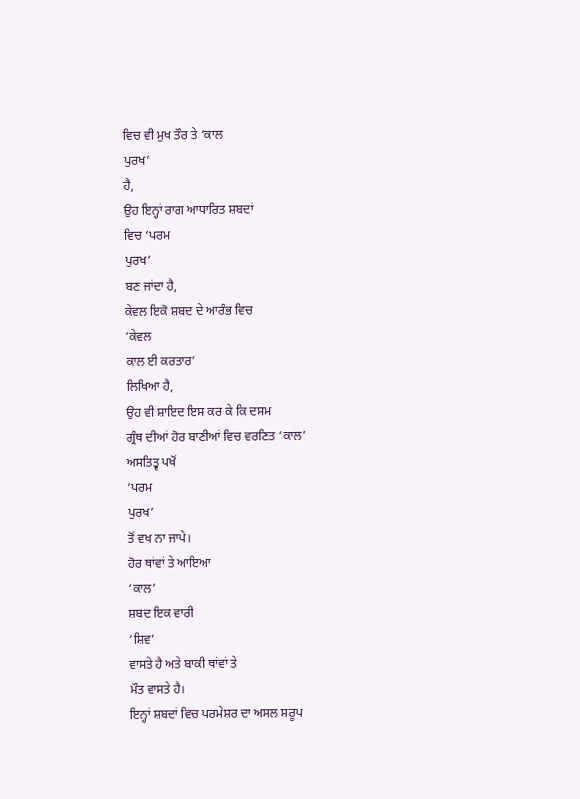ਵਿਚ ਵੀ ਮੁਖ ਤੌਰ ਤੇ ‘ਕਾਲ
ਪੁਰਖ’
ਹੈ,
ਉਹ ਇਨ੍ਹਾਂ ਰਾਗ ਆਧਾਰਿਤ ਸ਼ਬਦਾਂ
ਵਿਚ ‘ਪਰਮ
ਪੁਰਖ’
ਬਣ ਜਾਂਦਾ ਹੈ,
ਕੇਵਲ ਇਕੋ ਸ਼ਬਦ ਦੇ ਆਰੰਭ ਵਿਚ
‘ਕੇਵਲ
ਕਾਲ ਈ ਕਰਤਾਰ’
ਲਿਖਿਆ ਹੈ,
ਉਹ ਵੀ ਸ਼ਾਇਦ ਇਸ ਕਰ ਕੇ ਕਿ ਦਸਮ
ਗ੍ਰੰਥ ਦੀਆਂ ਹੋਰ ਬਾਣੀਆਂ ਵਿਚ ਵਰਣਿਤ ‘ਕਾਲ’
ਅਸਤਿਤ੍ਵ ਪਖੋਂ
‘ਪਰਮ
ਪੁਰਖ’
ਤੋਂ ਵਖ ਨਾ ਜਾਪੇ।
ਹੋਰ ਥਾਂਵਾਂ ਤੇ ਆਇਆ
‘ਕਾਲ’
ਸ਼ਬਦ ਇਕ ਵਾਰੀ
‘ਸ਼ਿਵ’
ਵਾਸਤੇ ਹੈ ਅਤੇ ਬਾਕੀ ਥਾਂਵਾਂ ਤੇ
ਮੌਤ ਵਾਸਤੇ ਹੈ।
ਇਨ੍ਹਾਂ ਸ਼ਬਦਾਂ ਵਿਚ ਪਰਮੇਸ਼ਰ ਦਾ ਅਸਲ ਸਰੂਪ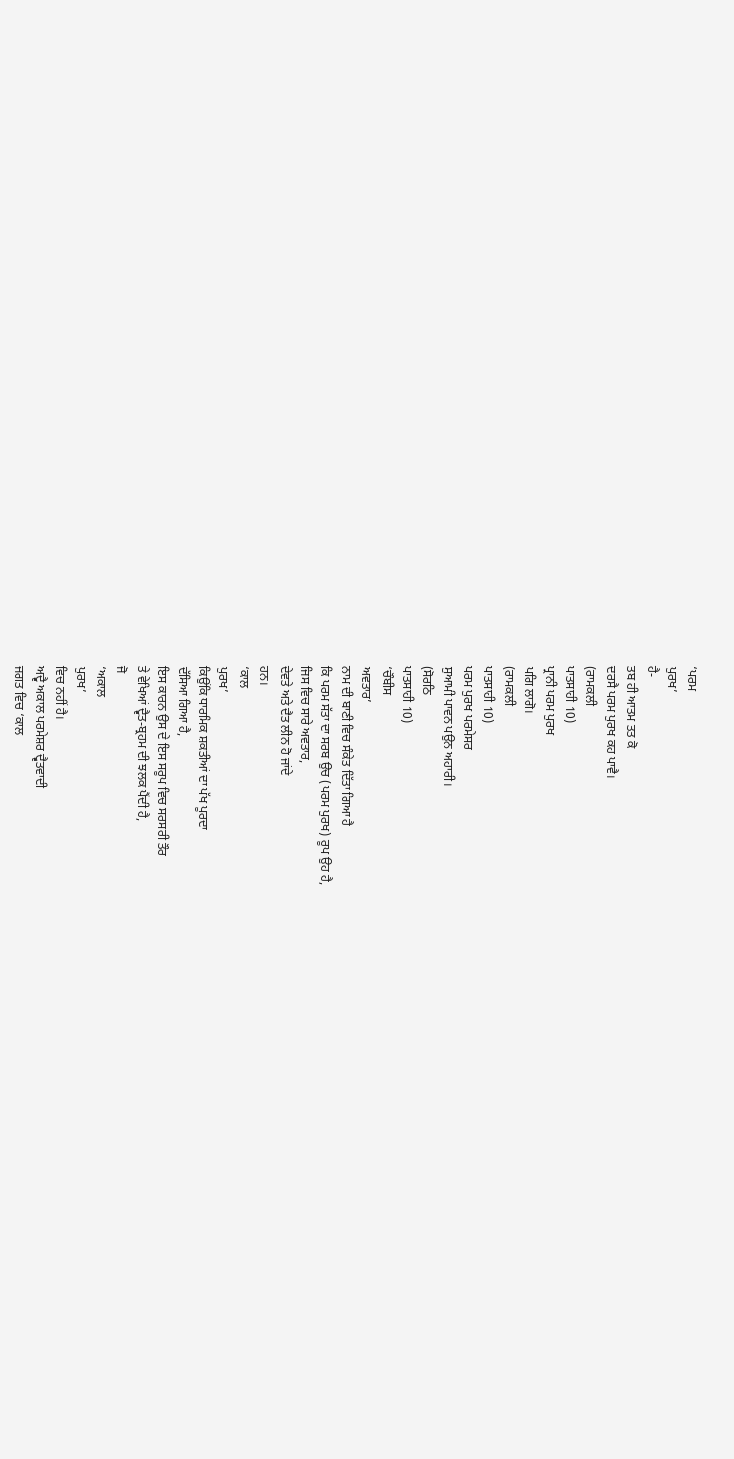‘ਪਰਮ
ਪੁਰਖ’
ਹੈ-
ਤਬ ਹੀ ਆਤਮ ਤਤ ਕੋ
ਦਰਸੈ ਪਰਮ ਪੁਰਖ ਕਹ ਪਾਵੈ।
(ਰਾਮਕਲੀ
ਪਾਤਸਾਹੀ 10)
ਪ੍ਰਾਨੀ ਪਰਮ ਪੁਰਖ
ਪਗਿ ਲਾਗੋ।
(ਰਾਮਕਲੀ
ਪਾਤਸਾਹੀ 10)
ਪਰਮ ਪੁਰਖ ਪਰਮੇਸਰ
ਸੁਆਮੀ ਪਾਵਨ ਪਉਨ ਅਹਾਰੀ।
(ਸੋਰਠਿ
ਪਾਤਸਾਹੀ 10)
‘ਚੌਬੀਸ
ਅਵਤਾਰ’
ਨਾਮ ਦੀ ਬਾਣੀ ਵਿਚ ਸੰਕੇਤ ਦਿੱਤਾ ਗਿਆ ਹੈ
ਕਿ ਪਰਮ ਸੱਤਾ ਦਾ ਸਰਬ ਉਚ (ਪਰਮ ਪੁਰਖ) ਰੂਪ ਉਹ ਹੈ,
ਜਿਸ ਵਿਚ ਸਾਰੇ ਅਵਤਾਰ,
ਦੇਵਤੇ ਅਤੇ ਦੈਤ ਲੀਨ ਹੋ ਜਾਂਦੇ
ਹਨ।
‘ਕਾਲ
ਪੁਰਖ’
ਕਿਉਂਕਿ ਧਾਰਮਿਕ ਸ਼ਕਤੀਆਂ ਦਾ ਪੱਖ ਪੂਰਦਾ
ਦੱਸਿਆ ਗਿਆ ਹੈ,
ਇਸ ਕਾਰਨ ਉਸ ਦੇ ਇਸ ਸਰੂਪ ਵਿਚ ਸਰਸਰੀ ਤੌਰ
ਤੇ ਵੇਖਿਆਂ ਦ੍ਵੈਤ-ਬ੍ਰਹਮ ਦੀ ਝਲਕ ਪੈਂਦੀ ਹੈ,
ਜੋ
‘ਅਕਾਲ
ਪੁਰਖ’
ਵਿਚ ਨਹੀਂ ਹੈ।
ਅਦ੍ਵੈ ਅਕਾਲ ਪਰਮੇਸ਼ਰ ਦ੍ਵੈਤਵਾਦੀ
ਜਗਤ ਵਿਚ ‘ਕਾਲ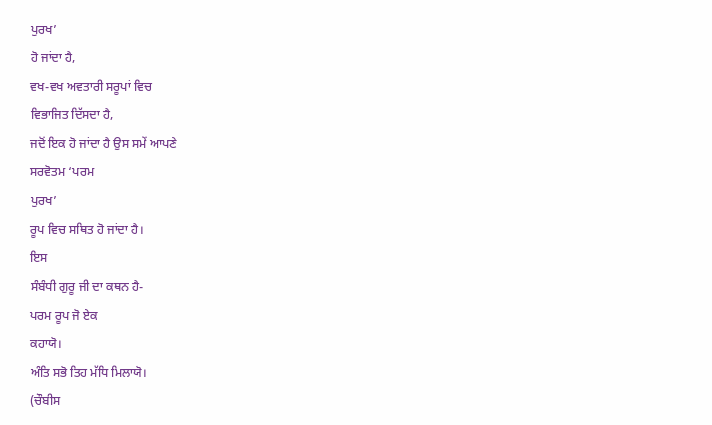ਪੁਰਖ’
ਹੋ ਜਾਂਦਾ ਹੈ,
ਵਖ-ਵਖ ਅਵਤਾਰੀ ਸਰੂਪਾਂ ਵਿਚ
ਵਿਭਾਜਿਤ ਦਿੱਸਦਾ ਹੈ,
ਜਦੋਂ ਇਕ ਹੋ ਜਾਂਦਾ ਹੈ ਉਸ ਸਮੇਂ ਆਪਣੇ
ਸਰਵੋਤਮ ‘ਪਰਮ
ਪੁਰਖ’
ਰੂਪ ਵਿਚ ਸਥਿਤ ਹੋ ਜਾਂਦਾ ਹੈ।
ਇਸ
ਸੰਬੰਧੀ ਗੁਰੂ ਜੀ ਦਾ ਕਥਨ ਹੈ-
ਪਰਮ ਰੂਪ ਜੋ ਏਕ
ਕਹਾਯੋ।
ਅੰਤਿ ਸਭੋ ਤਿਹ ਮੱਧਿ ਮਿਲਾਯੋ।
(ਚੌਬੀਸ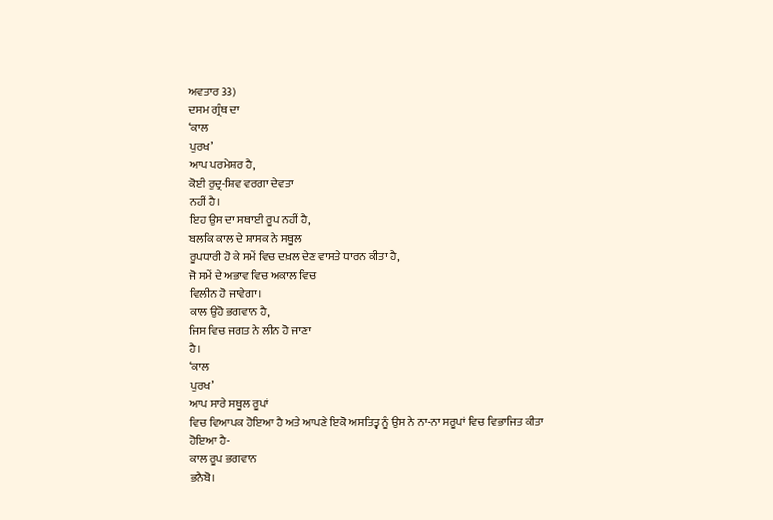ਅਵਤਾਰ 33)
ਦਸਮ ਗ੍ਰੰਥ ਦਾ
‘ਕਾਲ
ਪੁਰਖ’
ਆਪ ਪਰਮੇਸ਼ਰ ਹੈ,
ਕੋਈ ਰੁਦ੍ਰ-ਸ਼ਿਵ ਵਰਗਾ ਦੇਵਤਾ
ਨਹੀਂ ਹੈ।
ਇਹ ਉਸ ਦਾ ਸਥਾਈ ਰੂਪ ਨਹੀਂ ਹੈ,
ਬਲਕਿ ਕਾਲ ਦੇ ਸ਼ਾਸਕ ਨੇ ਸਥੂਲ
ਰੂਪਧਾਰੀ ਹੋ ਕੇ ਸਮੇਂ ਵਿਚ ਦਖ਼ਲ ਦੇਣ ਵਾਸਤੇ ਧਾਰਨ ਕੀਤਾ ਹੈ,
ਜੋ ਸਮੇਂ ਦੇ ਅਭਾਵ ਵਿਚ ਅਕਾਲ ਵਿਚ
ਵਿਲੀਨ ਹੋ ਜਾਵੇਗਾ।
ਕਾਲ ਉਹੋ ਭਗਵਾਨ ਹੈ,
ਜਿਸ ਵਿਚ ਜਗਤ ਨੇ ਲੀਨ ਹੋ ਜਾਣਾ
ਹੈ।
‘ਕਾਲ
ਪੁਰਖ’
ਆਪ ਸਾਰੇ ਸਥੂਲ ਰੂਪਾਂ
ਵਿਚ ਵਿਆਪਕ ਹੋਇਆ ਹੈ ਅਤੇ ਆਪਣੇ ਇਕੋ ਅਸਤਿਤ੍ਵ ਨੂੰ ਉਸ ਨੇ ਨਾ-ਨਾ ਸਰੂਪਾਂ ਵਿਚ ਵਿਭਾਜਿਤ ਕੀਤਾ
ਹੋਇਆ ਹੈ-
ਕਾਲ ਰੂਪ ਭਗਵਾਨ
ਭਨੈਬੋ।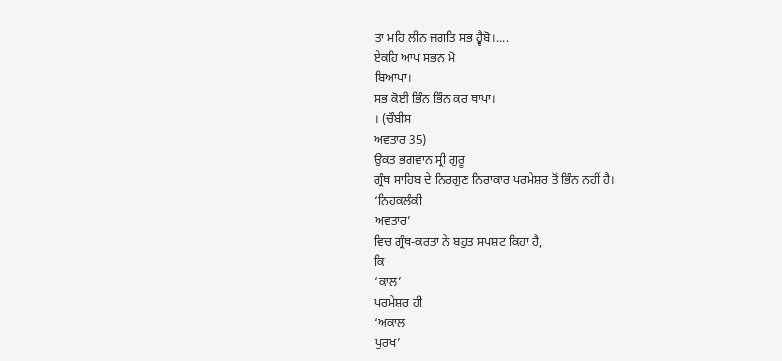ਤਾ ਮਹਿ ਲੀਨ ਜਗਤਿ ਸਭ ਹ੍ਵੈਬੋ।....
ਏਕਹਿ ਆਪ ਸਭਨ ਮੋ
ਬਿਆਪਾ।
ਸਭ ਕੋਈ ਭਿੰਨ ਭਿੰਨ ਕਰ ਥਾਪਾ।
। (ਚੌਬੀਸ
ਅਵਤਾਰ 35)
ਉਕਤ ਭਗਵਾਨ ਸ੍ਰੀ ਗੁਰੂ
ਗ੍ਰੰਥ ਸਾਹਿਬ ਦੇ ਨਿਰਗੁਣ ਨਿਰਾਕਾਰ ਪਰਮੇਸ਼ਰ ਤੋਂ ਭਿੰਨ ਨਹੀਂ ਹੈ।
‘ਨਿਹਕਲੰਕੀ
ਅਵਤਾਰ’
ਵਿਚ ਗ੍ਰੰਥ-ਕਰਤਾ ਨੇ ਬਹੁਤ ਸਪਸ਼ਟ ਕਿਹਾ ਹੈ,
ਕਿ
‘ਕਾਲ’
ਪਰਮੇਸ਼ਰ ਹੀ
‘ਅਕਾਲ
ਪੁਰਖ’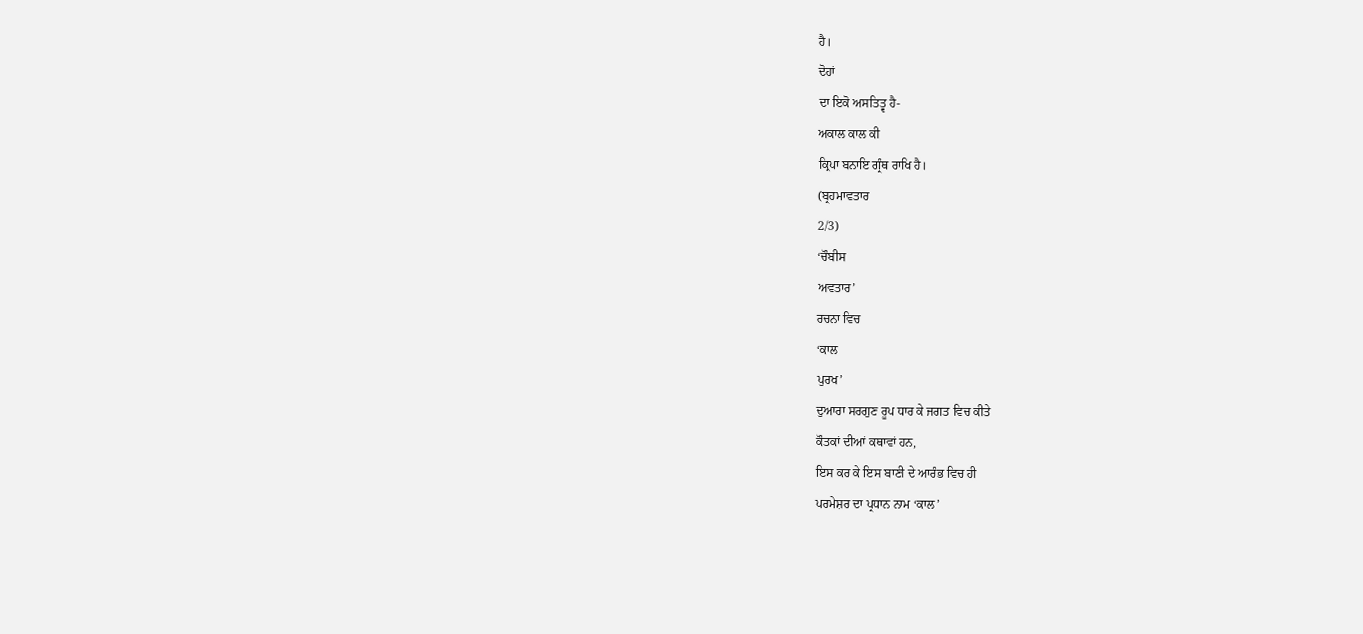ਹੈ।
ਦੋਹਾਂ
ਦਾ ਇਕੋ ਅਸਤਿਤ੍ਵ ਹੈ-
ਅਕਾਲ ਕਾਲ ਕੀ
ਕ੍ਰਿਪਾ ਬਨਾਇ ਗ੍ਰੰਥ ਰਾਖਿ ਹੈ।
(ਬ੍ਰਹਮਾਵਤਾਰ
2/3)
‘ਚੌਬੀਸ
ਅਵਤਾਰ’
ਰਚਨਾ ਵਿਚ
‘ਕਾਲ
ਪੁਰਖ’
ਦੁਆਰਾ ਸਰਗੁਣ ਰੂਪ ਧਾਰ ਕੇ ਜਗਤ ਵਿਚ ਕੀਤੇ
ਕੌਤਕਾਂ ਦੀਆਂ ਕਥਾਵਾਂ ਹਨ,
ਇਸ ਕਰ ਕੇ ਇਸ ਬਾਣੀ ਦੇ ਆਰੰਭ ਵਿਚ ਹੀ
ਪਰਮੇਸ਼ਰ ਦਾ ਪ੍ਰਧਾਨ ਨਾਮ ‘ਕਾਲ’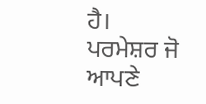ਹੈ।
ਪਰਮੇਸ਼ਰ ਜੋ ਆਪਣੇ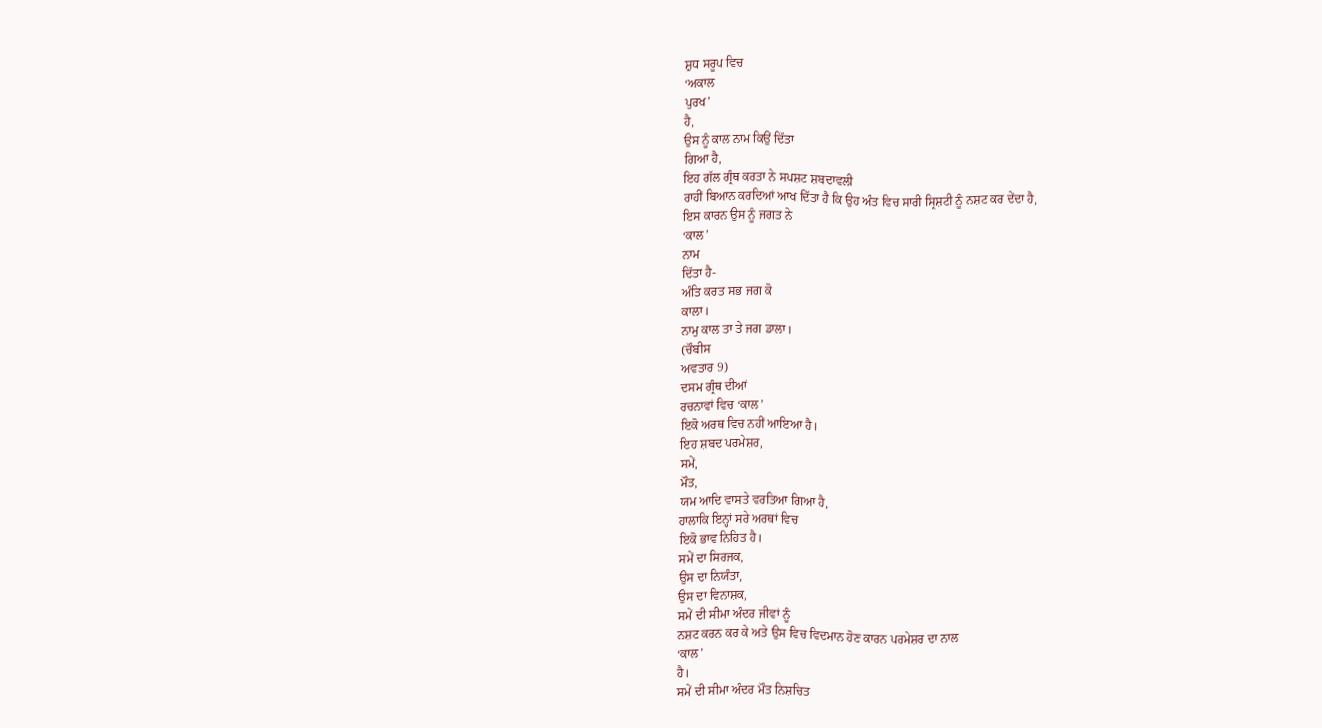ਸ਼ੁਧ ਸਰੂਪ ਵਿਚ
‘ਅਕਾਲ
ਪੁਰਖ’
ਹੈ,
ਉਸ ਨੂੰ ਕਾਲ ਨਾਮ ਕਿਉਂ ਦਿੱਤਾ
ਗਿਆ ਹੈ,
ਇਹ ਗੱਲ ਗ੍ਰੰਥ ਕਰਤਾ ਨੇ ਸਪਸ਼ਟ ਸ਼ਬਦਾਵਲੀ
ਰਾਹੀਂ ਬਿਆਨ ਕਰਦਿਆਂ ਆਖ ਦਿੱਤਾ ਹੈ ਕਿ ਉਹ ਅੰਤ ਵਿਚ ਸਾਰੀ ਸ੍ਰਿਸ਼ਟੀ ਨੂੰ ਨਸ਼ਟ ਕਰ ਦੇਂਦਾ ਹੈ,
ਇਸ ਕਾਰਨ ਉਸ ਨੂੰ ਜਗਤ ਨੇ
‘ਕਾਲ’
ਨਾਮ
ਦਿੱਤਾ ਹੈ-
ਅੰਤਿ ਕਰਤ ਸਭ ਜਗ ਕੋ
ਕਾਲਾ।
ਨਾਮੁ ਕਾਲ ਤਾ ਤੇ ਜਗ ਡਾਲਾ।
(ਚੌਬੀਸ
ਅਵਤਾਰ 9)
ਦਸਮ ਗ੍ਰੰਥ ਦੀਆਂ
ਰਚਨਾਵਾਂ ਵਿਚ ‘ਕਾਲ’
ਇਕੋ ਅਰਥ ਵਿਚ ਨਹੀਂ ਆਇਆ ਹੈ।
ਇਹ ਸ਼ਬਦ ਪਰਮੇਸ਼ਰ,
ਸਮੇਂ,
ਮੌਤ,
ਯਮ ਆਦਿ ਵਾਸਤੇ ਵਰਤਿਆ ਗਿਆ ਹੈ,
ਹਾਲਾਕਿ ਇਨ੍ਹਾਂ ਸਰੇ ਅਰਥਾਂ ਵਿਚ
ਇਕੋ ਭਾਵ ਨਿਹਿਤ ਹੈ।
ਸਮੇਂ ਦਾ ਸਿਰਜਕ,
ਉਸ ਦਾ ਨਿਯੰਤਾ,
ਉਸ ਦਾ ਵਿਨਾਸ਼ਕ,
ਸਮੇਂ ਦੀ ਸੀਮਾ ਅੰਦਰ ਜੀਵਾਂ ਨੂੰ
ਨਸ਼ਟ ਕਰਨ ਕਰ ਕੇ ਅਤੇ ਉਸ ਵਿਚ ਵਿਦਮਾਨ ਹੋਣ ਕਾਰਨ ਪਰਮੇਸ਼ਰ ਦਾ ਨਾਲ
‘ਕਾਲ’
ਹੈ।
ਸਮੇਂ ਦੀ ਸੀਮਾ ਅੰਦਰ ਮੌਤ ਨਿਸ਼ਚਿਤ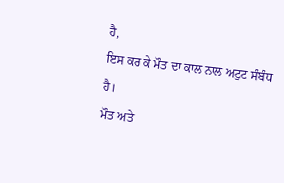ਹੈ,
ਇਸ ਕਰ ਕੇ ਮੌਤ ਦਾ ਕਾਲ ਨਾਲ ਅਟੁਟ ਸੰਬੰਧ
ਹੈ।
ਮੌਤ ਅਤੇ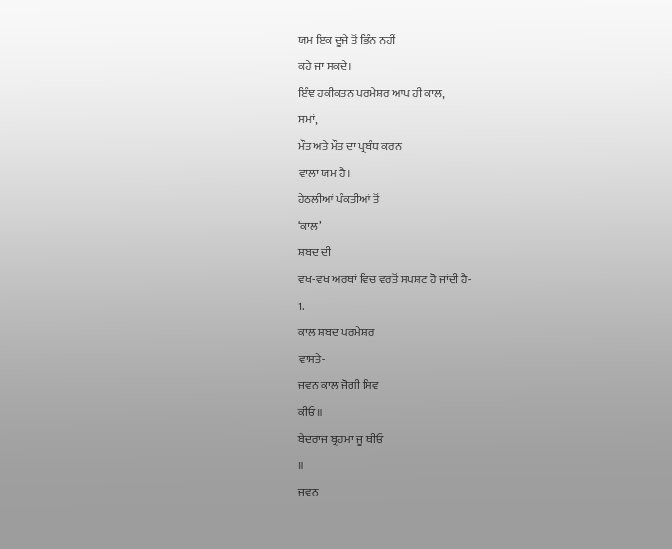ਯਮ ਇਕ ਦੂਜੇ ਤੋਂ ਭਿੰਨ ਨਹੀਂ
ਕਹੇ ਜਾ ਸਕਦੇ।
ਇੰਞ ਹਕੀਕਤਨ ਪਰਮੇਸ਼ਰ ਆਪ ਹੀ ਕਾਲ,
ਸਮਾਂ,
ਮੌਤ ਅਤੇ ਮੌਤ ਦਾ ਪ੍ਰਬੰਧ ਕਰਨ
ਵਾਲਾ ਯਮ ਹੈ।
ਹੇਠਲੀਆਂ ਪੰਕਤੀਆਂ ਤੋਂ
‘ਕਾਲ’
ਸ਼ਬਦ ਦੀ
ਵਖ-ਵਖ ਅਰਥਾਂ ਵਿਚ ਵਰਤੋਂ ਸਪਸ਼ਟ ਹੋ ਜਾਂਦੀ ਹੈ-
1.
ਕਾਲ ਸ਼ਬਦ ਪਰਮੇਸ਼ਰ
ਵਾਸਤੇ-
ਜਵਨ ਕਾਲ ਜੋਗੀ ਸਿਵ
ਕੀਓ ॥
ਬੇਦਰਾਜ ਬ੍ਰਹਮਾ ਜੂ ਥੀਓ
॥
ਜਵਨ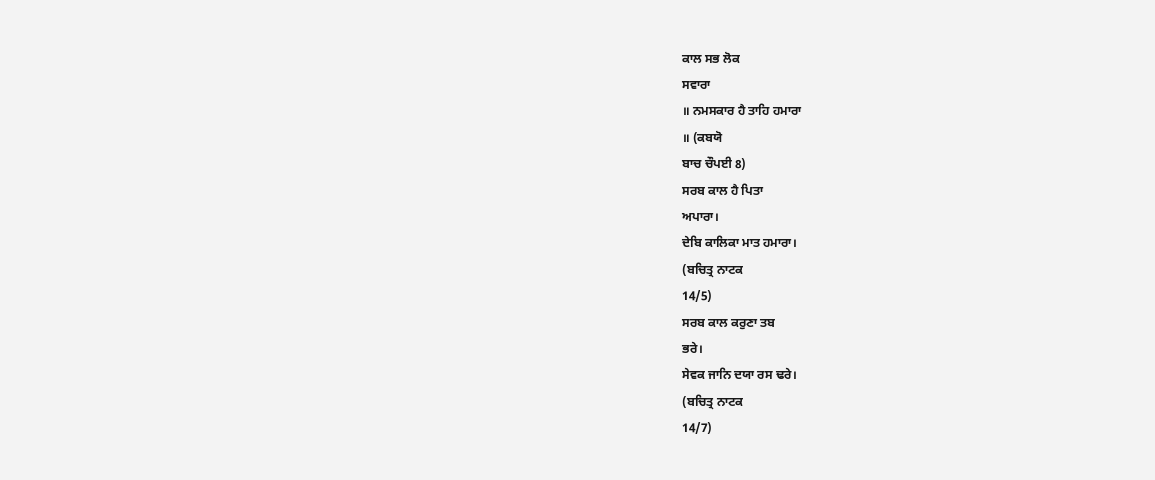ਕਾਲ ਸਭ ਲੋਕ
ਸਵਾਰਾ
॥ ਨਮਸਕਾਰ ਹੈ ਤਾਹਿ ਹਮਾਰਾ
॥ (ਕਬਯੋ
ਬਾਚ ਚੌਪਈ 8)
ਸਰਬ ਕਾਲ ਹੈ ਪਿਤਾ
ਅਪਾਰਾ।
ਦੇਬਿ ਕਾਲਿਕਾ ਮਾਤ ਹਮਾਰਾ।
(ਬਚਿਤ੍ਰ ਨਾਟਕ
14/5)
ਸਰਬ ਕਾਲ ਕਰੁਣਾ ਤਬ
ਭਰੇ।
ਸੇਵਕ ਜਾਨਿ ਦਯਾ ਰਸ ਢਰੇ।
(ਬਚਿਤ੍ਰ ਨਾਟਕ
14/7)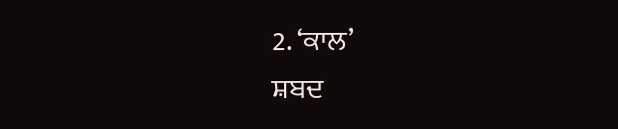2. ‘ਕਾਲ’
ਸ਼ਬਦ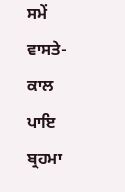ਸਮੇਂ ਵਾਸਤੇ-
ਕਾਲ ਪਾਇ ਬ੍ਰਹਮਾ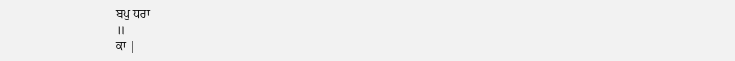ਬਪੁ ਧਰਾ
॥
ਕਾ |